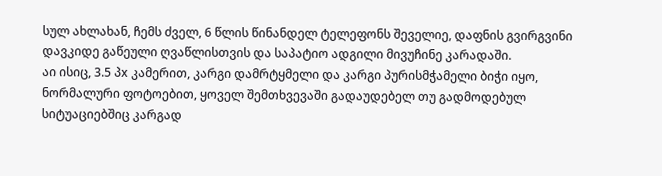სულ ახლახან, ჩემს ძველ, 6 წლის წინანდელ ტელეფონს შეველიე, დაფნის გვირგვინი დავკიდე გაწეული ღვაწლისთვის და საპატიო ადგილი მივუჩინე კარადაში.
აი ისიც, 3.5 პx კამერით, კარგი დამრტყმელი და კარგი პურისმჭამელი ბიჭი იყო, ნორმალური ფოტოებით, ყოველ შემთხვევაში გადაუდებელ თუ გადმოდებულ სიტუაციებშიც კარგად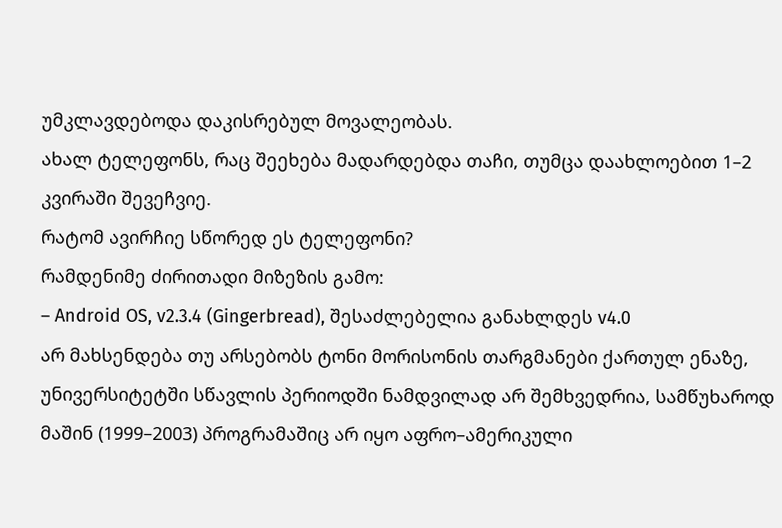უმკლავდებოდა დაკისრებულ მოვალეობას.
ახალ ტელეფონს, რაც შეეხება მადარდებდა თაჩი, თუმცა დაახლოებით 1–2 კვირაში შევეჩვიე.
რატომ ავირჩიე სწორედ ეს ტელეფონი?
რამდენიმე ძირითადი მიზეზის გამო:
– Android OS, v2.3.4 (Gingerbread), შესაძლებელია განახლდეს v4.0
არ მახსენდება თუ არსებობს ტონი მორისონის თარგმანები ქართულ ენაზე, უნივერსიტეტში სწავლის პერიოდში ნამდვილად არ შემხვედრია, სამწუხაროდ მაშინ (1999–2003) პროგრამაშიც არ იყო აფრო–ამერიკული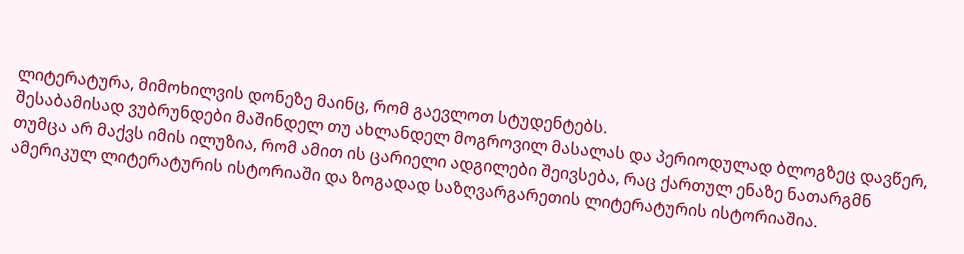ლიტერატურა, მიმოხილვის დონეზე მაინც, რომ გაევლოთ სტუდენტებს.
შესაბამისად ვუბრუნდები მაშინდელ თუ ახლანდელ მოგროვილ მასალას და პერიოდულად ბლოგზეც დავწერ, თუმცა არ მაქვს იმის ილუზია, რომ ამით ის ცარიელი ადგილები შეივსება, რაც ქართულ ენაზე ნათარგმნ ამერიკულ ლიტერატურის ისტორიაში და ზოგადად საზღვარგარეთის ლიტერატურის ისტორიაშია.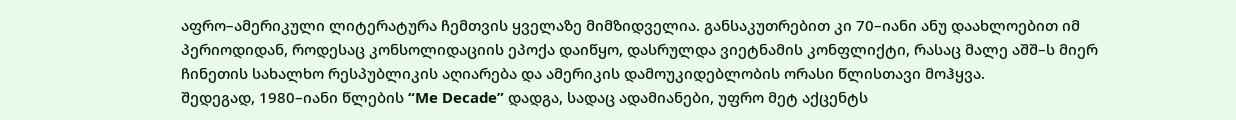აფრო–ამერიკული ლიტერატურა ჩემთვის ყველაზე მიმზიდველია. განსაკუთრებით კი 70–იანი ანუ დაახლოებით იმ პერიოდიდან, როდესაც კონსოლიდაციის ეპოქა დაიწყო, დასრულდა ვიეტნამის კონფლიქტი, რასაც მალე აშშ–ს მიერ ჩინეთის სახალხო რესპუბლიკის აღიარება და ამერიკის დამოუკიდებლობის ორასი წლისთავი მოჰყვა.
შედეგად, 1980–იანი წლების “Me Decade” დადგა, სადაც ადამიანები, უფრო მეტ აქცენტს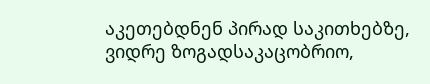აკეთებდნენ პირად საკითხებზე, ვიდრე ზოგადსაკაცობრიო,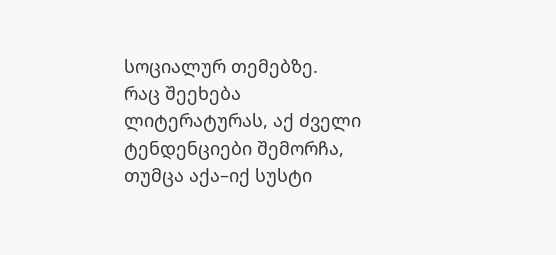სოციალურ თემებზე.
რაც შეეხება ლიტერატურას, აქ ძველი ტენდენციები შემორჩა, თუმცა აქა–იქ სუსტი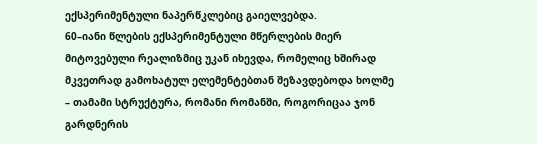ექსპერიმენტული ნაპერწკლებიც გაიელვებდა.
60–იანი წლების ექსპერიმენტული მწერლების მიერ მიტოვებული რეალიზმიც უკან იხევდა, რომელიც ხშირად მკვეთრად გამოხატულ ელემენტებთან შეზავდებოდა ხოლმე – თამამი სტრუქტურა, რომანი რომანში, როგორიცაა ჯონ გარდნერის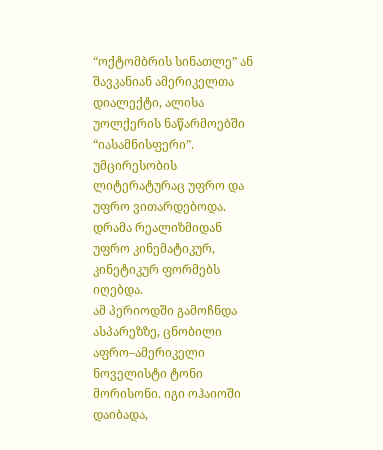“ოქტომბრის სინათლე” ან შავკანიან ამერიკელთა დიალექტი, ალისა უოლქერის ნაწარმოებში “იასამნისფერი”. უმცირესობის ლიტერატურაც უფრო და უფრო ვითარდებოდა. დრამა რეალიზმიდან უფრო კინემატიკურ, კინეტიკურ ფორმებს იღებდა.
ამ პერიოდში გამოჩნდა ასპარეზზე, ცნობილი აფრო–ამერიკელი ნოველისტი ტონი მორისონი. იგი ოჰაიოში დაიბადა,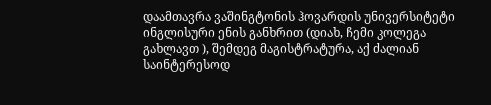დაამთავრა ვაშინგტონის ჰოვარდის უნივერსიტეტი ინგლისური ენის განხრით (დიახ, ჩემი კოლეგა გახლავთ ), შემდეგ მაგისტრატურა, აქ ძალიან საინტერესოდ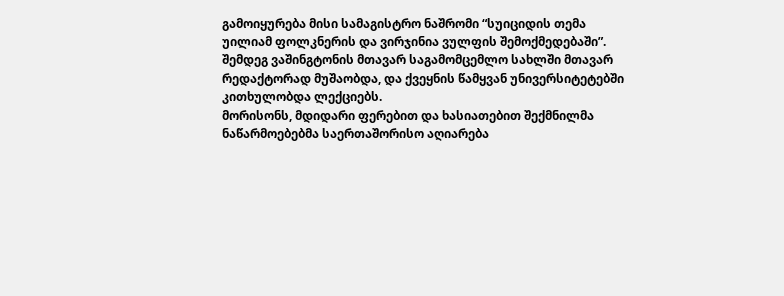გამოიყურება მისი სამაგისტრო ნაშრომი “სუიციდის თემა უილიამ ფოლკნერის და ვირჯინია ვულფის შემოქმედებაში”. შემდეგ ვაშინგტონის მთავარ საგამომცემლო სახლში მთავარ რედაქტორად მუშაობდა, და ქვეყნის წამყვან უნივერსიტეტებში კითხულობდა ლექციებს.
მორისონს, მდიდარი ფერებით და ხასიათებით შექმნილმა ნაწარმოებებმა საერთაშორისო აღიარება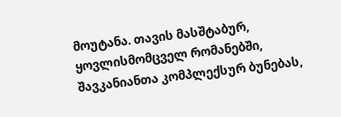მოუტანა. თავის მასშტაბურ, ყოვლისმომცველ რომანებში, შავკანიანთა კომპლექსურ ბუნებას,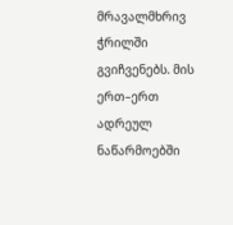მრავალმხრივ ჭრილში გვიჩვენებს. მის ერთ–ერთ ადრეულ ნაწარმოებში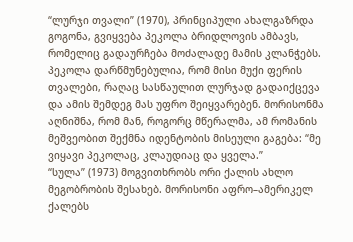“ლურჯი თვალი” (1970), პრინციპული ახალგაზრდა გოგონა, გვიყვება პეკოლა ბრიდლოვის ამბავს, რომელიც გადაურჩება მოძალადე მამის კლანჭებს. პეკოლა დარწმუნებულია, რომ მისი მუქი ფერის თვალები, რაღაც სასწაულით ლურჯად გადაიქცევა და ამის შემდეგ მას უფრო შეიყვარებენ. მორისონმა აღნიშნა, რომ მან, როგორც მწერალმა, ამ რომანის მეშვეობით შექმნა იდენტობის მისეული გაგება: “მე ვიყავი პეკოლაც, კლაუდიაც და ყველა.”
“სულა” (1973) მოგვითხრობს ორი ქალის ახლო მეგობრობის შესახებ. მორისონი აფრო–ამერიკელ ქალებს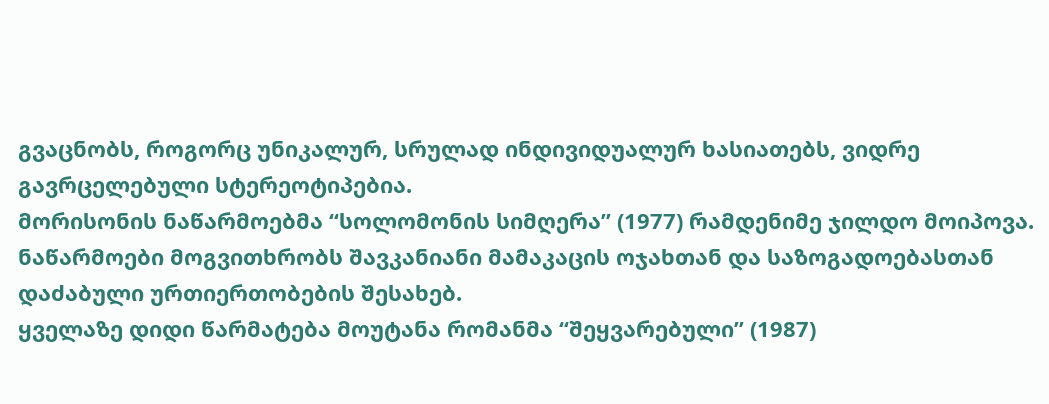გვაცნობს, როგორც უნიკალურ, სრულად ინდივიდუალურ ხასიათებს, ვიდრე გავრცელებული სტერეოტიპებია.
მორისონის ნაწარმოებმა “სოლომონის სიმღერა” (1977) რამდენიმე ჯილდო მოიპოვა. ნაწარმოები მოგვითხრობს შავკანიანი მამაკაცის ოჯახთან და საზოგადოებასთან დაძაბული ურთიერთობების შესახებ.
ყველაზე დიდი წარმატება მოუტანა რომანმა “შეყვარებული” (1987)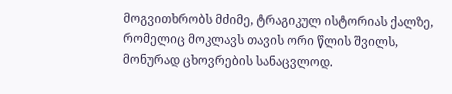მოგვითხრობს მძიმე, ტრაგიკულ ისტორიას ქალზე, რომელიც მოკლავს თავის ორი წლის შვილს, მონურად ცხოვრების სანაცვლოდ.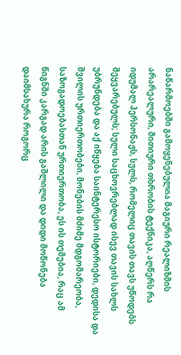ნაწარმოებში გამოყენებულია მაგიური რეალიზმის არარეალური, მითიური თხრობის ტექნიკა, აღწერს რა იდუმალ პერსონაჟს, სულს, რომელიც თავის თავს უწოდებს შეყვარებულს; სული საცხოვრებლად ისევ თავის სახლს უბრუნდება და აქ იწყება საინტერესო ისტორიები, დედისა და შვილის ურთიერთობები, მონების მძიმე მდგომარეობა, საზოგადოებასთან ურთიერთობა, ეს ის თემებია, რაც ამ წიგნში კარგად არის გაშლილი და დიდი მოწონება დაიმსახურა როგორც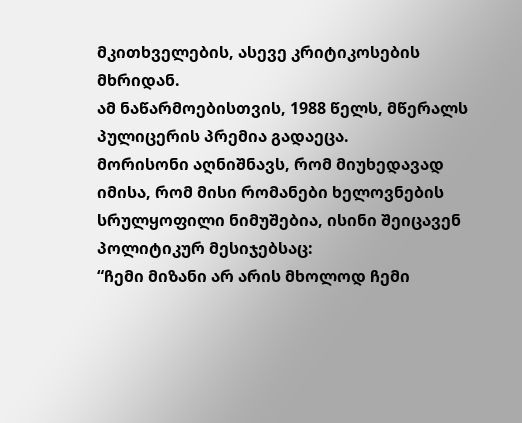მკითხველების, ასევე კრიტიკოსების მხრიდან.
ამ ნაწარმოებისთვის, 1988 წელს, მწერალს პულიცერის პრემია გადაეცა.
მორისონი აღნიშნავს, რომ მიუხედავად იმისა, რომ მისი რომანები ხელოვნების სრულყოფილი ნიმუშებია, ისინი შეიცავენ პოლიტიკურ მესიჯებსაც:
“ჩემი მიზანი არ არის მხოლოდ ჩემი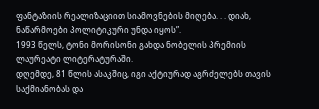ფანტაზიის რეალიზაციით სიამოვნების მიღება. . . დიახ, ნაწარმოები პოლიტიკური უნდა იყოს”.
1993 წელს, ტონი მორისონი გახდა ნობელის პრემიის ლაურეატი ლიტერატურაში.
დღემდე, 81 წლის ასაკშიც, იგი აქტიურად აგრძელებს თავის საქმიანობას და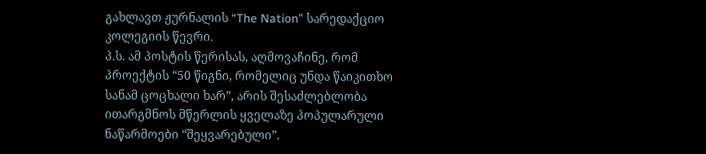გახლავთ ჟურნალის “The Nation” სარედაქციო კოლეგიის წევრი.
პ.ს. ამ პოსტის წერისას, აღმოვაჩინე, რომ პროექტის “50 წიგნი, რომელიც უნდა წაიკითხო სანამ ცოცხალი ხარ”, არის შესაძლებლობა ითარგმნოს მწერლის ყველაზე პოპულარული ნაწარმოები “შეყვარებული”.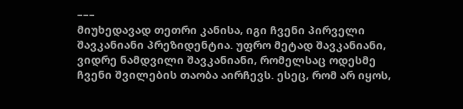–––
მიუხედავად თეთრი კანისა, იგი ჩვენი პირველი შავკანიანი პრეზიდენტია. უფრო მეტად შავკანიანი, ვიდრე ნამდვილი შავკანიანი, რომელსაც ოდესმე ჩვენი შვილების თაობა აირჩევს. ესეც, რომ არ იყოს,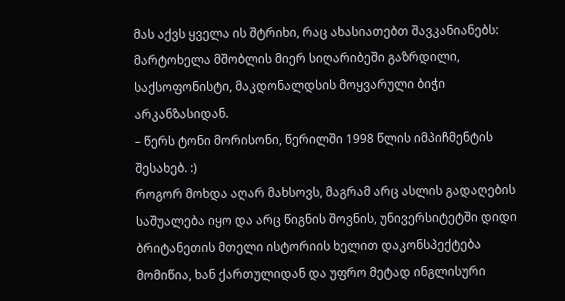მას აქვს ყველა ის შტრიხი, რაც ახასიათებთ შავკანიანებს: მარტოხელა მშობლის მიერ სიღარიბეში გაზრდილი, საქსოფონისტი, მაკდონალდსის მოყვარული ბიჭი არკანზასიდან.
– წერს ტონი მორისონი, წერილში 1998 წლის იმპიჩმენტის შესახებ. :)
როგორ მოხდა აღარ მახსოვს, მაგრამ არც ასლის გადაღების საშუალება იყო და არც წიგნის შოვნის, უნივერსიტეტში დიდი ბრიტანეთის მთელი ისტორიის ხელით დაკონსპექტება მომიწია, ხან ქართულიდან და უფრო მეტად ინგლისური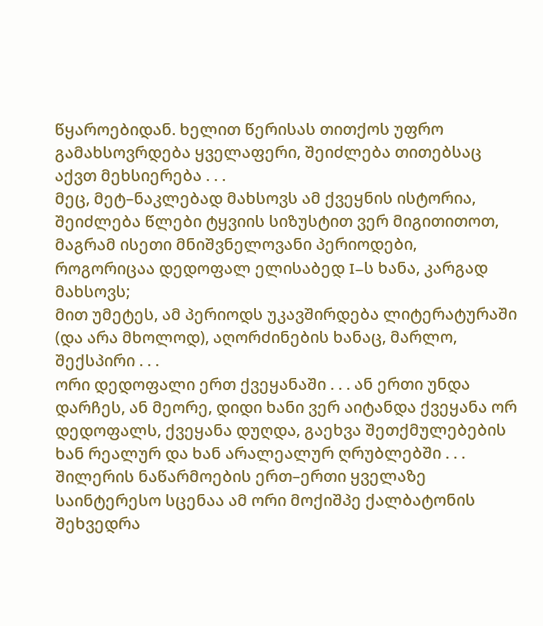წყაროებიდან. ხელით წერისას თითქოს უფრო გამახსოვრდება ყველაფერი, შეიძლება თითებსაც აქვთ მეხსიერება . . .
მეც, მეტ–ნაკლებად მახსოვს ამ ქვეყნის ისტორია, შეიძლება წლები ტყვიის სიზუსტით ვერ მიგითითოთ, მაგრამ ისეთი მნიშვნელოვანი პერიოდები, როგორიცაა დედოფალ ელისაბედ I–ს ხანა, კარგად მახსოვს;
მით უმეტეს, ამ პერიოდს უკავშირდება ლიტერატურაში (და არა მხოლოდ), აღორძინების ხანაც, მარლო, შექსპირი . . .
ორი დედოფალი ერთ ქვეყანაში . . . ან ერთი უნდა დარჩეს, ან მეორე, დიდი ხანი ვერ აიტანდა ქვეყანა ორ დედოფალს, ქვეყანა დუღდა, გაეხვა შეთქმულებების ხან რეალურ და ხან არალეალურ ღრუბლებში . . .
შილერის ნაწარმოების ერთ–ერთი ყველაზე საინტერესო სცენაა ამ ორი მოქიშპე ქალბატონის შეხვედრა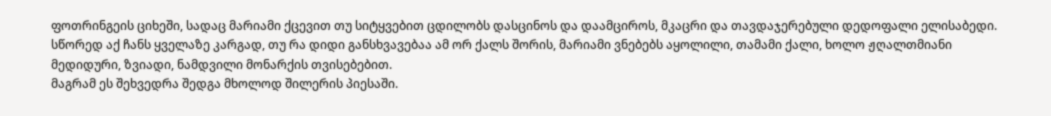ფოთრინგეის ციხეში, სადაც მარიამი ქცევით თუ სიტყვებით ცდილობს დასცინოს და დაამციროს, მკაცრი და თავდაჯერებული დედოფალი ელისაბედი.
სწორედ აქ ჩანს ყველაზე კარგად, თუ რა დიდი განსხვავებაა ამ ორ ქალს შორის, მარიამი ვნებებს აყოლილი, თამამი ქალი, ხოლო ჟღალთმიანი მედიდური, ზვიადი, ნამდვილი მონარქის თვისებებით.
მაგრამ ეს შეხვედრა შედგა მხოლოდ შილერის პიესაში.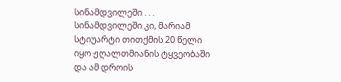სინამდვილეში . . .
სინამდვილეში კი, მარიამ სტიუარტი თითქმის 20 წელი იყო ჟღალთმიანის ტყვეობაში და ამ დროის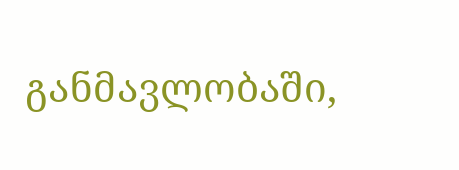განმავლობაში,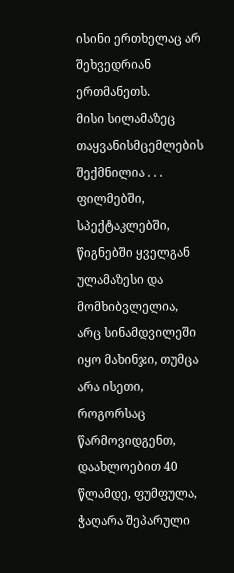ისინი ერთხელაც არ შეხვედრიან ერთმანეთს.
მისი სილამაზეც თაყვანისმცემლების შექმნილია . . .
ფილმებში, სპექტაკლებში, წიგნებში ყველგან ულამაზესი და მომხიბვლელია, არც სინამდვილეში იყო მახინჯი, თუმცა არა ისეთი, როგორსაც წარმოვიდგენთ, დაახლოებით 40 წლამდე, ფუმფულა, ჭაღარა შეპარული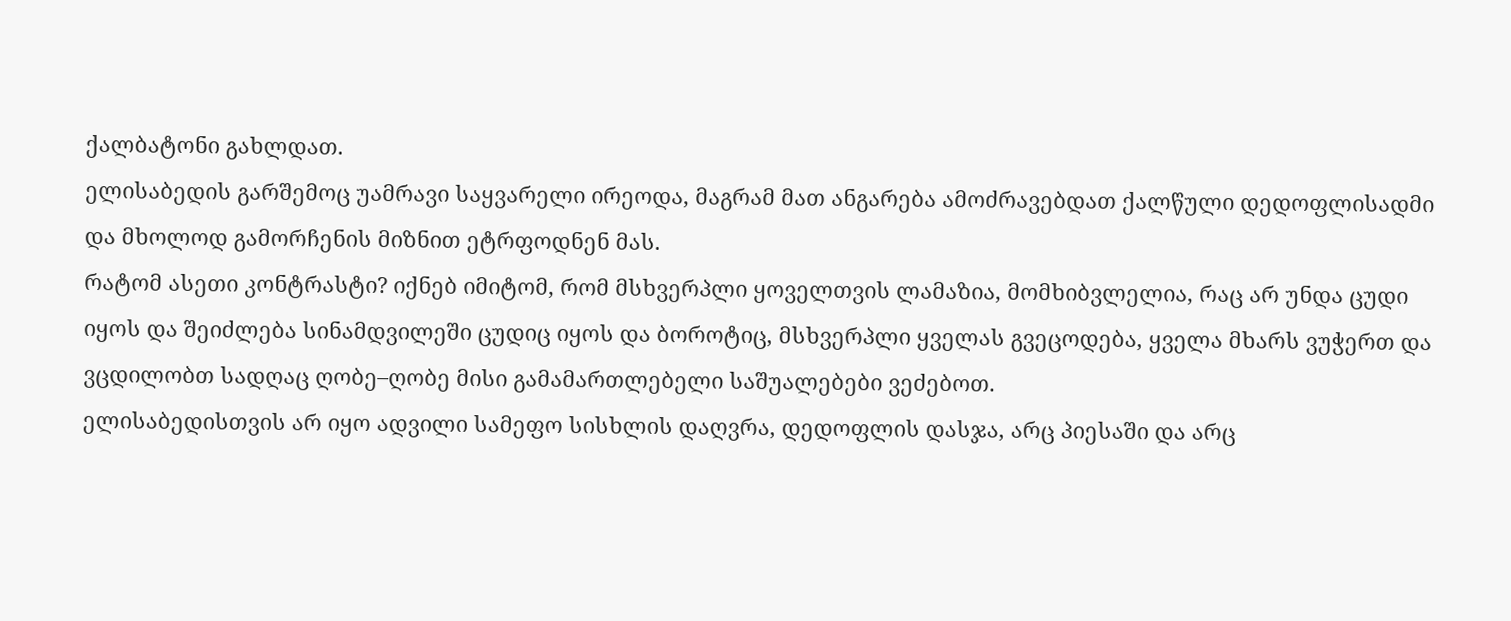ქალბატონი გახლდათ.
ელისაბედის გარშემოც უამრავი საყვარელი ირეოდა, მაგრამ მათ ანგარება ამოძრავებდათ ქალწული დედოფლისადმი და მხოლოდ გამორჩენის მიზნით ეტრფოდნენ მას.
რატომ ასეთი კონტრასტი? იქნებ იმიტომ, რომ მსხვერპლი ყოველთვის ლამაზია, მომხიბვლელია, რაც არ უნდა ცუდი იყოს და შეიძლება სინამდვილეში ცუდიც იყოს და ბოროტიც, მსხვერპლი ყველას გვეცოდება, ყველა მხარს ვუჭერთ და ვცდილობთ სადღაც ღობე–ღობე მისი გამამართლებელი საშუალებები ვეძებოთ.
ელისაბედისთვის არ იყო ადვილი სამეფო სისხლის დაღვრა, დედოფლის დასჯა, არც პიესაში და არც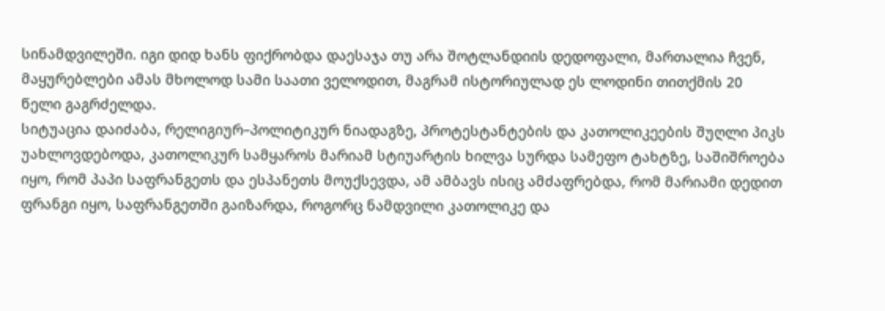სინამდვილეში. იგი დიდ ხანს ფიქრობდა დაესაჯა თუ არა შოტლანდიის დედოფალი, მართალია ჩვენ, მაყურებლები ამას მხოლოდ სამი საათი ველოდით, მაგრამ ისტორიულად ეს ლოდინი თითქმის 20 წელი გაგრძელდა.
სიტუაცია დაიძაბა, რელიგიურ–პოლიტიკურ ნიადაგზე, პროტესტანტების და კათოლიკეების შუღლი პიკს უახლოვდებოდა, კათოლიკურ სამყაროს მარიამ სტიუარტის ხილვა სურდა სამეფო ტახტზე, საშიშროება იყო, რომ პაპი საფრანგეთს და ესპანეთს მოუქსევდა, ამ ამბავს ისიც ამძაფრებდა, რომ მარიამი დედით ფრანგი იყო, საფრანგეთში გაიზარდა, როგორც ნამდვილი კათოლიკე და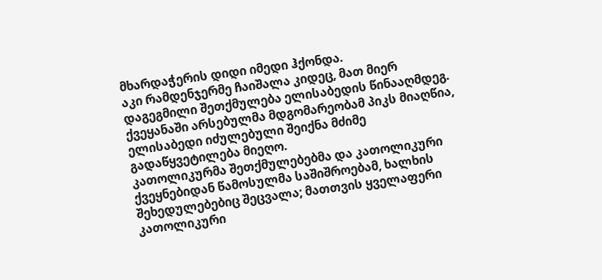მხარდაჭერის დიდი იმედი ჰქონდა.
აკი რამდენჯერმე ჩაიშალა კიდეც, მათ მიერ დაგეგმილი შეთქმულება ელისაბედის წინააღმდეგ.
ქვეყანაში არსებულმა მდგომარეობამ პიკს მიაღწია, ელისაბედი იძულებული შეიქნა მძიმე გადაწყვეტილება მიეღო.
კათოლიკურმა შეთქმულებებმა და კათოლიკური ქვეყნებიდან წამოსულმა საშიშროებამ, ხალხის შეხედულებებიც შეცვალა; მათთვის ყველაფერი კათოლიკური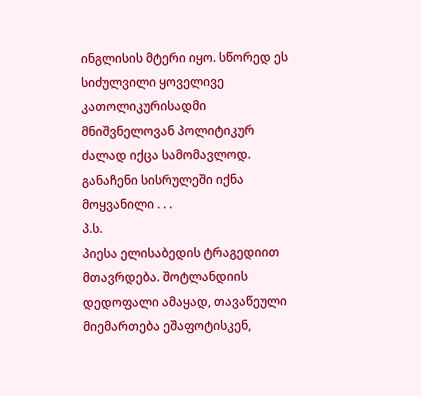ინგლისის მტერი იყო. სწორედ ეს სიძულვილი ყოველივე კათოლიკურისადმი მნიშვნელოვან პოლიტიკურ ძალად იქცა სამომავლოდ.
განაჩენი სისრულეში იქნა მოყვანილი . . .
პ.ს.
პიესა ელისაბედის ტრაგედიით მთავრდება. შოტლანდიის დედოფალი ამაყად, თავაწეული მიემართება ეშაფოტისკენ,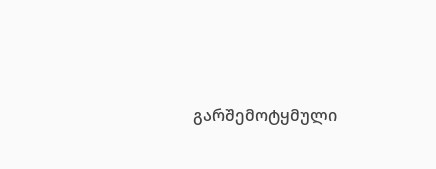გარშემოტყმული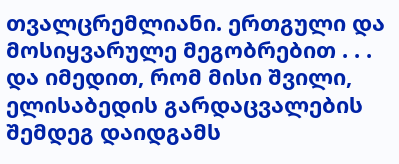თვალცრემლიანი. ერთგული და მოსიყვარულე მეგობრებით . . . და იმედით, რომ მისი შვილი, ელისაბედის გარდაცვალების შემდეგ დაიდგამს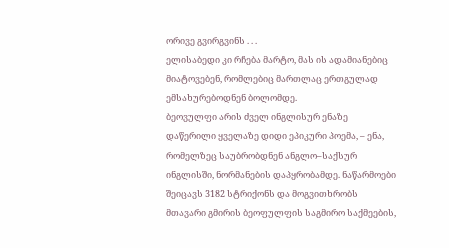ორივე გვირგვინს . . .
ელისაბედი კი რჩება მარტო, მას ის ადამიანებიც მიატოვებენ, რომლებიც მართლაც ერთგულად ემსახურებოდნენ ბოლომდე.
ბეოვულფი არის ძველ ინგლისურ ენაზე დაწერილი ყველაზე დიდი ეპიკური პოემა, – ენა, რომელზეც საუბრობდნენ ანგლო–საქსურ ინგლისში, ნორმანების დაპყრობამდე. ნაწარმოები შეიცავს 3182 სტრიქონს და მოგვითხრობს მთავარი გმირის ბეოფულფის საგმირო საქმეების,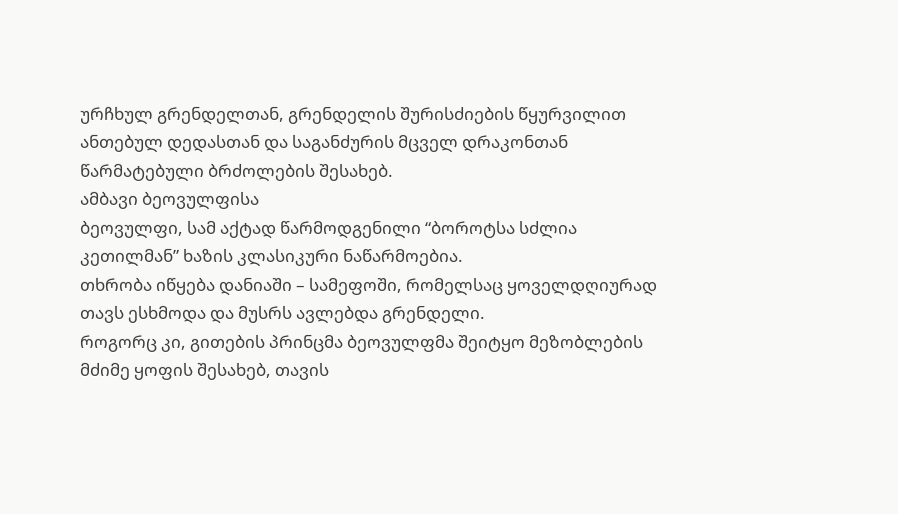ურჩხულ გრენდელთან, გრენდელის შურისძიების წყურვილით ანთებულ დედასთან და საგანძურის მცველ დრაკონთან წარმატებული ბრძოლების შესახებ.
ამბავი ბეოვულფისა
ბეოვულფი, სამ აქტად წარმოდგენილი “ბოროტსა სძლია კეთილმან” ხაზის კლასიკური ნაწარმოებია.
თხრობა იწყება დანიაში – სამეფოში, რომელსაც ყოველდღიურად თავს ესხმოდა და მუსრს ავლებდა გრენდელი.
როგორც კი, გითების პრინცმა ბეოვულფმა შეიტყო მეზობლების მძიმე ყოფის შესახებ, თავის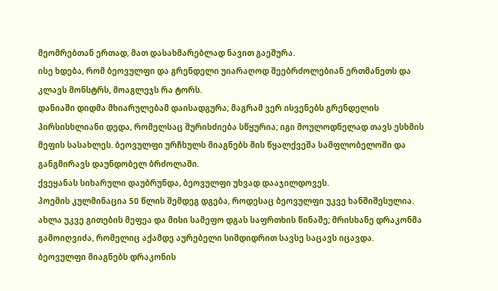მეომრებთან ერთად, მათ დასახმარებლად ნავით გაეშურა.
ისე ხდება, რომ ბეოვულფი და გრენდელი უიარაღოდ შეებრძოლებიან ერთმანეთს და კლავს მონსტრს, მოაგლეჯს რა ტორს.
დანიაში დიდმა მხიარულებამ დაისადგურა; მაგრამ ვერ ისვენებს გრენდელის პირსისხლიანი დედა, რომელსაც შურისძიება სწყურია; იგი მოულოდნელად თავს ესხმის მეფის სასახლეს. ბეოვულფი ურჩხულს მიაგნებს მის წყალქვეშა სამფლობელოში და განგმირავს დაუნდობელ ბრძოლაში.
ქვეყანას სიხარული დაუბრუნდა, ბეოვულფი უხვად დააჯილდოვეს.
პოემის კულმინაცია 50 წლის შემდეგ დგება, როდესაც ბეოვულფი უკვე ხანშიშესულია. ახლა უკვე გითების მეფეა და მისი სამეფო დგას საფრთხის წინაშე; მრისხანე დრაკონმა გამოიღვიძა, რომელიც აქამდე აურებელი სიმდიდრით სავსე საცავს იცავდა.
ბეოვულფი მიაგნებს დრაკონის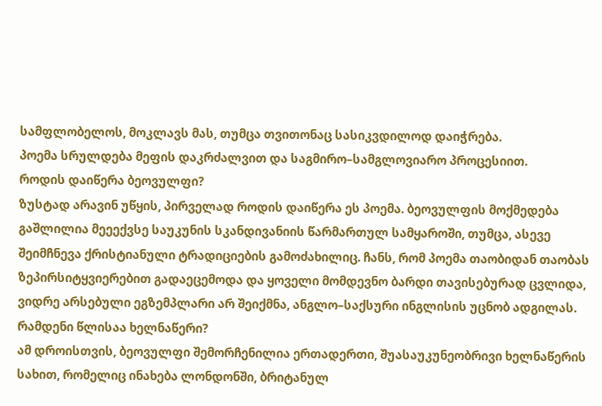სამფლობელოს, მოკლავს მას, თუმცა თვითონაც სასიკვდილოდ დაიჭრება.
პოემა სრულდება მეფის დაკრძალვით და საგმირო–სამგლოვიარო პროცესიით.
როდის დაიწერა ბეოვულფი?
ზუსტად არავინ უწყის, პირველად როდის დაიწერა ეს პოემა. ბეოვულფის მოქმედება გაშლილია მეეექვსე საუკუნის სკანდივანიის წარმართულ სამყაროში, თუმცა, ასევე შეიმჩნევა ქრისტიანული ტრადიციების გამოძახილიც. ჩანს, რომ პოემა თაობიდან თაობას ზეპირსიტყვიერებით გადაეცემოდა და ყოველი მომდევნო ბარდი თავისებურად ცვლიდა, ვიდრე არსებული ეგზემპლარი არ შეიქმნა, ანგლო–საქსური ინგლისის უცნობ ადგილას.
რამდენი წლისაა ხელნაწერი?
ამ დროისთვის, ბეოვულფი შემორჩენილია ერთადერთი, შუასაუკუნეობრივი ხელნაწერის სახით, რომელიც ინახება ლონდონში, ბრიტანულ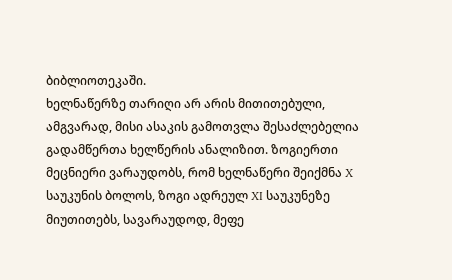ბიბლიოთეკაში.
ხელნაწერზე თარიღი არ არის მითითებული, ამგვარად, მისი ასაკის გამოთვლა შესაძლებელია გადამწერთა ხელწერის ანალიზით. ზოგიერთი მეცნიერი ვარაუდობს, რომ ხელნაწერი შეიქმნა X საუკუნის ბოლოს, ზოგი ადრეულ XI საუკუნეზე მიუთითებს, სავარაუდოდ, მეფე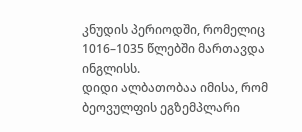კნუდის პერიოდში, რომელიც 1016–1035 წლებში მართავდა ინგლისს.
დიდი ალბათობაა იმისა, რომ ბეოვულფის ეგზემპლარი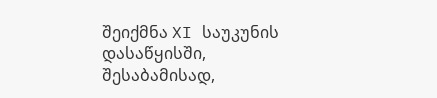შეიქმნა XI საუკუნის დასაწყისში, შესაბამისად,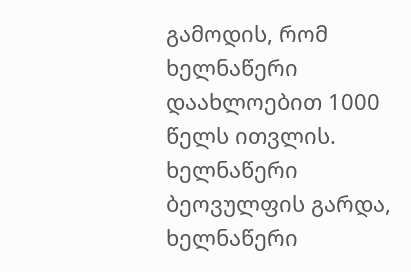გამოდის, რომ ხელნაწერი დაახლოებით 1000 წელს ითვლის.
ხელნაწერი
ბეოვულფის გარდა, ხელნაწერი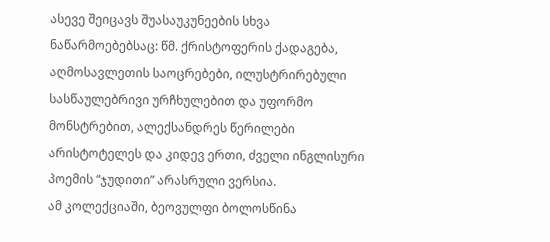ასევე შეიცავს შუასაუკუნეების სხვა ნაწარმოებებსაც: წმ. ქრისტოფერის ქადაგება, აღმოსავლეთის საოცრებები, ილუსტრირებული სასწაულებრივი ურჩხულებით და უფორმო მონსტრებით, ალექსანდრეს წერილები არისტოტელეს და კიდევ ერთი, ძველი ინგლისური პოემის “ჯუდითი” არასრული ვერსია.
ამ კოლექციაში, ბეოვულფი ბოლოსწინა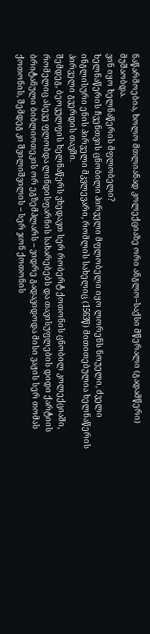ნაწარმოებია, ხოლო მთლიანად კოლექციაზე ორი ანგლო–საქსი მწერალი (გადამწერი) მუშაობდა.
ვინ იყო ხელნაწერის მფლობელი?
ხელნაწერის ჩვენთვის ცნობილი პირველი მფლობელი იყო ლორენს ნოუელი, ძველი ინგლისური ენის პირველი მკვლევარი, რომლის სახელიც (1563წ) მითითებულია ხელნაწერის პირველი გვერდის თავში.
შემდეგ, ბეოვულფის ხელნაწერს ვხედავთ სერ რობერტ ქოთონის ცნობილ კოლექციაში, რომელიც ასევე ფლობდა ლინდისფარნის სახარებებს და თავისუფლების დიდი ქარტიის ბრიტანული ბიბლიოთეკის ორ ეგზემპლარს – ვიდრე გადავიდოდა მისი ვაჟის სერ თომას ქოთონის, შემდეგ კი შვილიშვილის – სერ ჯონ ქოთონის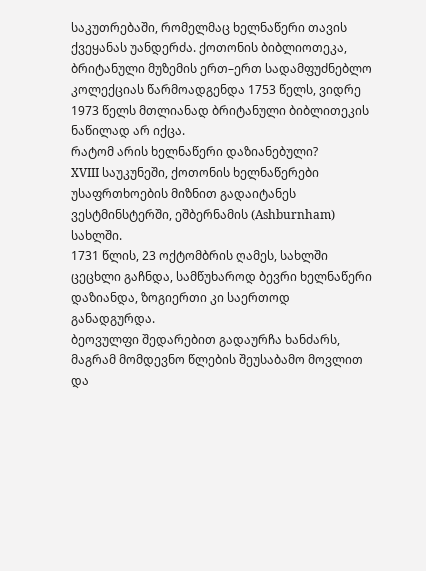საკუთრებაში, რომელმაც ხელნაწერი თავის ქვეყანას უანდერძა. ქოთონის ბიბლიოთეკა, ბრიტანული მუზემის ერთ–ერთ სადამფუძნებლო კოლექციას წარმოადგენდა 1753 წელს, ვიდრე 1973 წელს მთლიანად ბრიტანული ბიბლითეკის ნაწილად არ იქცა.
რატომ არის ხელნაწერი დაზიანებული?
XVIII საუკუნეში, ქოთონის ხელნაწერები უსაფრთხოების მიზნით გადაიტანეს ვესტმინსტერში, ეშბერნამის (Ashburnham) სახლში.
1731 წლის, 23 ოქტომბრის ღამეს, სახლში ცეცხლი გაჩნდა, სამწუხაროდ ბევრი ხელნაწერი დაზიანდა, ზოგიერთი კი საერთოდ განადგურდა.
ბეოვულფი შედარებით გადაურჩა ხანძარს, მაგრამ მომდევნო წლების შეუსაბამო მოვლით და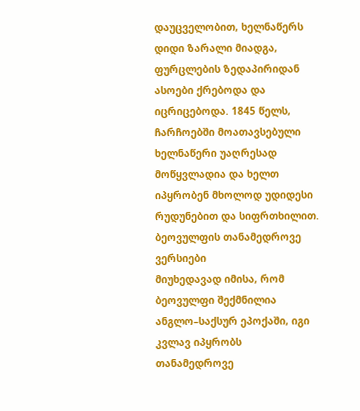დაუცველობით, ხელნაწერს დიდი ზარალი მიადგა, ფურცლების ზედაპირიდან ასოები ქრებოდა და იცრიცებოდა. 1845 წელს, ჩარჩოებში მოათავსებული ხელნაწერი უაღრესად მოწყვლადია და ხელთ იპყრობენ მხოლოდ უდიდესი რუდუნებით და სიფრთხილით.
ბეოვულფის თანამედროვე ვერსიები
მიუხედავად იმისა, რომ ბეოვულფი შექმნილია ანგლო–საქსურ ეპოქაში, იგი კვლავ იპყრობს თანამედროვე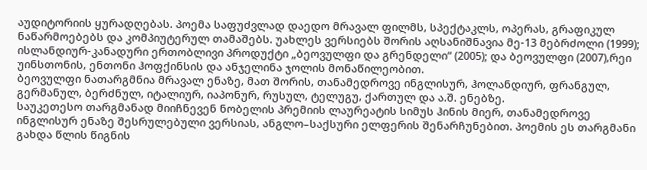აუდიტორიის ყურადღებას. პოემა საფუძვლად დაედო მრავალ ფილმს, სპექტაკლს, ოპერას, გრაფიკულ ნაწარმოებებს და კომპიუტერულ თამაშებს. უახლეს ვერსიებს შორის აღსანიშნავია მე-13 მებრძოლი (1999); ისლანდიურ-კანადური ერთობლივი პროდუქტი „ბეოვულფი და გრენდელი“ (2005); და ბეოვულფი (2007),რეი უინსთონის, ენთონი ჰოფქინსის და ანჯელინა ჯოლის მონაწილეობით.
ბეოვულფი ნათარგმნია მრავალ ენაზე, მათ შორის, თანამედროვე ინგლისურ, ჰოლანდიურ, ფრანგულ, გერმანულ, ბერძნულ, იტალიურ, იაპონურ, რუსულ, ტელუგუ, ქართულ და ა.შ. ენებზე.
საუკეთესო თარგმანად მიიჩნევენ ნობელის პრემიის ლაურეატის სიმუს ჰინის მიერ, თანამედროვე ინგლისურ ენაზე შესრულებული ვერსიას, ანგლო–საქსური ელფერის შენარჩუნებით. პოემის ეს თარგმანი გახდა წლის წიგნის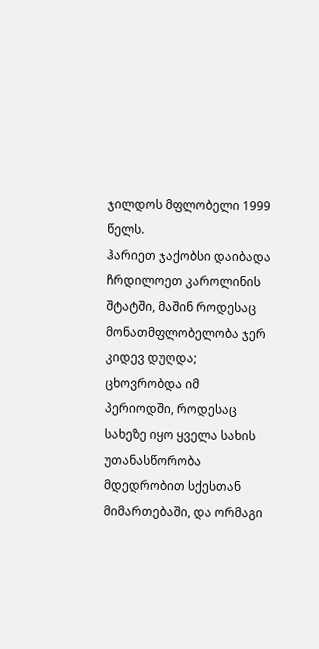ჯილდოს მფლობელი 1999 წელს.
ჰარიეთ ჯაქობსი დაიბადა ჩრდილოეთ კაროლინის შტატში, მაშინ როდესაც მონათმფლობელობა ჯერ კიდევ დუღდა; ცხოვრობდა იმ პერიოდში, როდესაც სახეზე იყო ყველა სახის უთანასწორობა მდედრობით სქესთან მიმართებაში, და ორმაგი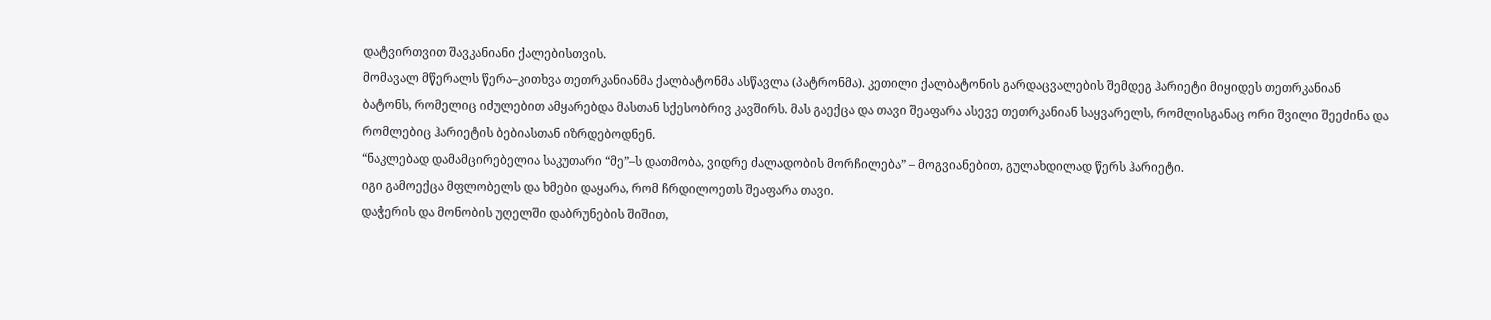დატვირთვით შავკანიანი ქალებისთვის.
მომავალ მწერალს წერა–კითხვა თეთრკანიანმა ქალბატონმა ასწავლა (პატრონმა). კეთილი ქალბატონის გარდაცვალების შემდეგ ჰარიეტი მიყიდეს თეთრკანიან ბატონს, რომელიც იძულებით ამყარებდა მასთან სქესობრივ კავშირს. მას გაექცა და თავი შეაფარა ასევე თეთრკანიან საყვარელს, რომლისგანაც ორი შვილი შეეძინა და რომლებიც ჰარიეტის ბებიასთან იზრდებოდნენ.
“ნაკლებად დამამცირებელია საკუთარი “მე”–ს დათმობა, ვიდრე ძალადობის მორჩილება” – მოგვიანებით, გულახდილად წერს ჰარიეტი.
იგი გამოექცა მფლობელს და ხმები დაყარა, რომ ჩრდილოეთს შეაფარა თავი.
დაჭერის და მონობის უღელში დაბრუნების შიშით,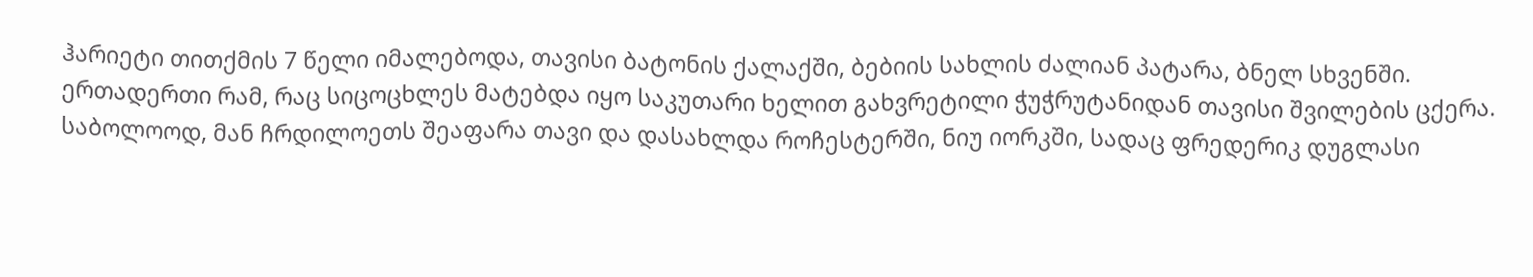ჰარიეტი თითქმის 7 წელი იმალებოდა, თავისი ბატონის ქალაქში, ბებიის სახლის ძალიან პატარა, ბნელ სხვენში. ერთადერთი რამ, რაც სიცოცხლეს მატებდა იყო საკუთარი ხელით გახვრეტილი ჭუჭრუტანიდან თავისი შვილების ცქერა.
საბოლოოდ, მან ჩრდილოეთს შეაფარა თავი და დასახლდა როჩესტერში, ნიუ იორკში, სადაც ფრედერიკ დუგლასი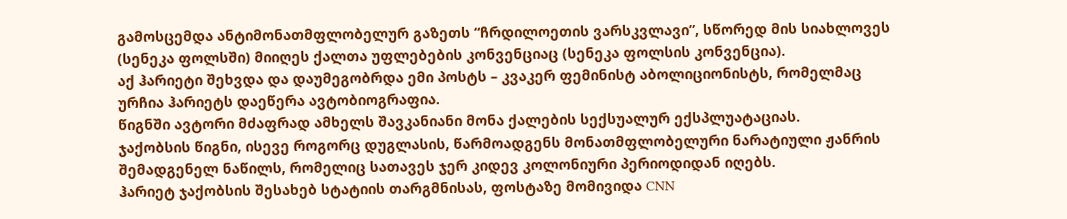გამოსცემდა ანტიმონათმფლობელურ გაზეთს “ჩრდილოეთის ვარსკვლავი”, სწორედ მის სიახლოვეს (სენეკა ფოლსში) მიიღეს ქალთა უფლებების კონვენციაც (სენეკა ფოლსის კონვენცია).
აქ ჰარიეტი შეხვდა და დაუმეგობრდა ემი პოსტს – კვაკერ ფემინისტ აბოლიციონისტს, რომელმაც ურჩია ჰარიეტს დაეწერა ავტობიოგრაფია.
წიგნში ავტორი მძაფრად ამხელს შავკანიანი მონა ქალების სექსუალურ ექსპლუატაციას.
ჯაქობსის წიგნი, ისევე როგორც დუგლასის, წარმოადგენს მონათმფლობელური ნარატიული ჟანრის შემადგენელ ნაწილს, რომელიც სათავეს ჯერ კიდევ კოლონიური პერიოდიდან იღებს.
ჰარიეტ ჯაქობსის შესახებ სტატიის თარგმნისას, ფოსტაზე მომივიდა CNN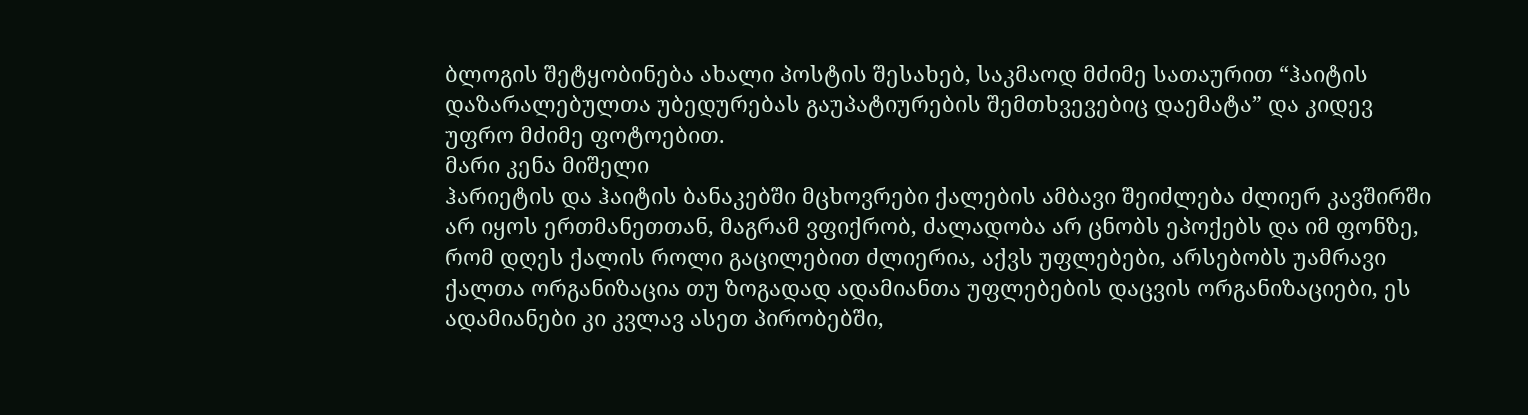ბლოგის შეტყობინება ახალი პოსტის შესახებ, საკმაოდ მძიმე სათაურით “ჰაიტის დაზარალებულთა უბედურებას გაუპატიურების შემთხვევებიც დაემატა” და კიდევ უფრო მძიმე ფოტოებით.
მარი კენა მიშელი
ჰარიეტის და ჰაიტის ბანაკებში მცხოვრები ქალების ამბავი შეიძლება ძლიერ კავშირში არ იყოს ერთმანეთთან, მაგრამ ვფიქრობ, ძალადობა არ ცნობს ეპოქებს და იმ ფონზე, რომ დღეს ქალის როლი გაცილებით ძლიერია, აქვს უფლებები, არსებობს უამრავი ქალთა ორგანიზაცია თუ ზოგადად ადამიანთა უფლებების დაცვის ორგანიზაციები, ეს ადამიანები კი კვლავ ასეთ პირობებში,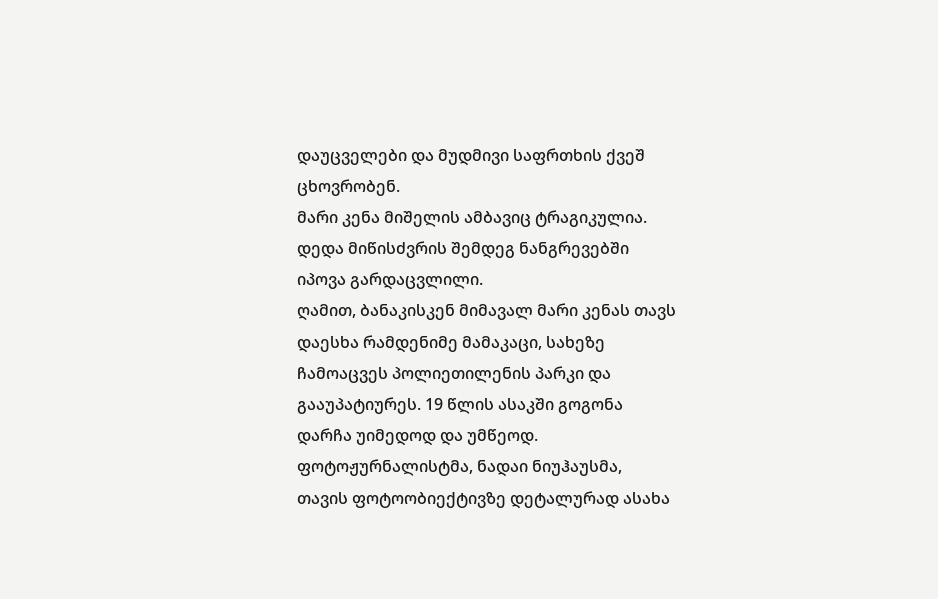დაუცველები და მუდმივი საფრთხის ქვეშ ცხოვრობენ.
მარი კენა მიშელის ამბავიც ტრაგიკულია. დედა მიწისძვრის შემდეგ ნანგრევებში იპოვა გარდაცვლილი.
ღამით, ბანაკისკენ მიმავალ მარი კენას თავს დაესხა რამდენიმე მამაკაცი, სახეზე ჩამოაცვეს პოლიეთილენის პარკი და გააუპატიურეს. 19 წლის ასაკში გოგონა დარჩა უიმედოდ და უმწეოდ.
ფოტოჟურნალისტმა, ნადაი ნიუჰაუსმა, თავის ფოტოობიექტივზე დეტალურად ასახა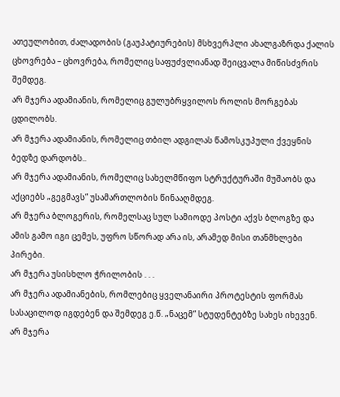ათეულობით, ძალადობის (გაუპატიურების) მსხვერპლი ახალგაზრდა ქალის ცხოვრება – ცხოვრება, რომელიც საფუძვლიანად შეიცვალა მიწისძვრის შემდეგ.
არ მჯერა ადამიანის, რომელიც გულუბრყვილოს როლის მორგებას ცდილობს.
არ მჯერა ადამიანის, რომელიც თბილ ადგილას წამოსკუპული ქვეყნის ბედზე დარდობს..
არ მჯერა ადამიანის, რომელიც სახელმწიფო სტრუქტურაში მუშაობს და აქციებს „გეგმავს“ უსამართლობის წინააღმდეგ.
არ მჯერა ბლოგერის, რომელსაც სულ სამიოდე პოსტი აქვს ბლოგზე და ამის გამო იგი ცემეს, უფრო სწორად არა ის, არამედ მისი თანმხლები პირები.
არ მჯერა უსისხლო ჭრილობის . . .
არ მჯერა ადამიანების, რომლებიც ყველანაირი პროტესტის ფორმას სასაცილოდ იგდებენ და შემდეგ ე.წ. „ნაცემ“ სტუდენტებზე სახეს იხევენ.
არ მჯერა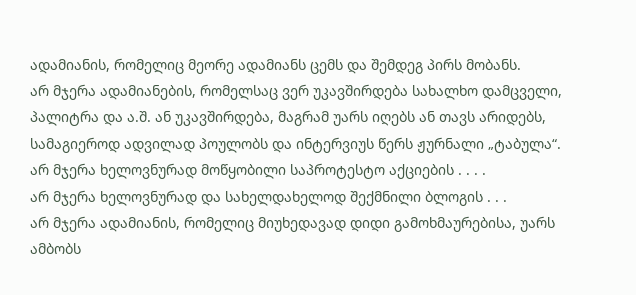ადამიანის, რომელიც მეორე ადამიანს ცემს და შემდეგ პირს მობანს.
არ მჯერა ადამიანების, რომელსაც ვერ უკავშირდება სახალხო დამცველი, პალიტრა და ა.შ. ან უკავშირდება, მაგრამ უარს იღებს ან თავს არიდებს, სამაგიეროდ ადვილად პოულობს და ინტერვიუს წერს ჟურნალი „ტაბულა“.
არ მჯერა ხელოვნურად მოწყობილი საპროტესტო აქციების . . . .
არ მჯერა ხელოვნურად და სახელდახელოდ შექმნილი ბლოგის . . .
არ მჯერა ადამიანის, რომელიც მიუხედავად დიდი გამოხმაურებისა, უარს ამბობს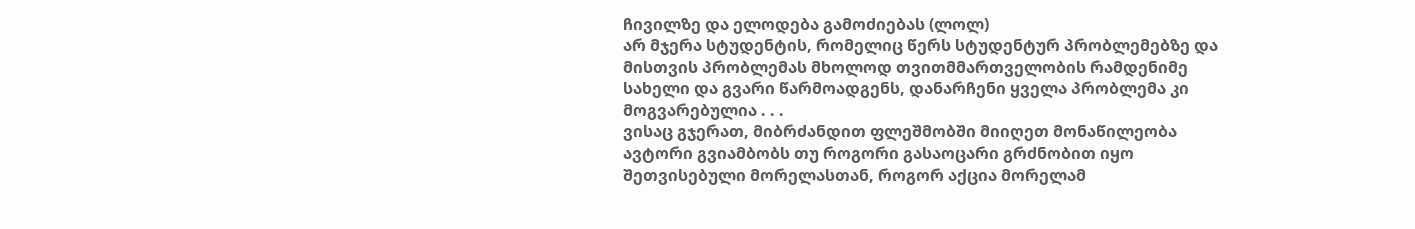ჩივილზე და ელოდება გამოძიებას (ლოლ)
არ მჯერა სტუდენტის, რომელიც წერს სტუდენტურ პრობლემებზე და მისთვის პრობლემას მხოლოდ თვითმმართველობის რამდენიმე სახელი და გვარი წარმოადგენს, დანარჩენი ყველა პრობლემა კი მოგვარებულია . . .
ვისაც გჯერათ, მიბრძანდით ფლეშმობში მიიღეთ მონაწილეობა
ავტორი გვიამბობს თუ როგორი გასაოცარი გრძნობით იყო შეთვისებული მორელასთან, როგორ აქცია მორელამ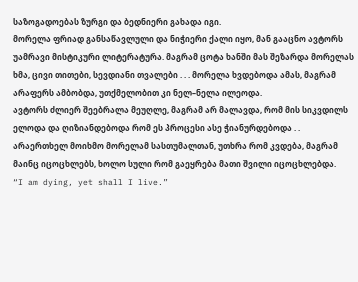საზოგადოებას ზურგი და ბედნიერი გახადა იგი.
მორელა ფრიად განსაწავლული და ნიჭიერი ქალი იყო, მან გააცნო ავტორს უამრავი მისტიკური ლიტერატურა. მაგრამ ცოტა ხანში მას შეზარდა მორელას ხმა, ცივი თითები, სევდიანი თვალები . . . მორელა ხვდებოდა ამას, მაგრამ არაფერს ამბობდა, უთქმელობით კი ნელ–ნელა ილეოდა.
ავტორს ძლიერ შეებრალა მეუღლე, მაგრამ არ მალავდა, რომ მის სიკვდილს ელოდა და ღიზიანდებოდა რომ ეს პროცესი ასე ჭიანურდებოდა . .
არაერთხელ მოიხმო მორელამ სასთუმალთან, უთხრა რომ კვდება, მაგრამ მაინც იცოცხლებს, ხოლო სული რომ გაეყრება მათი შვილი იცოცხლებდა.
“I am dying, yet shall I live.”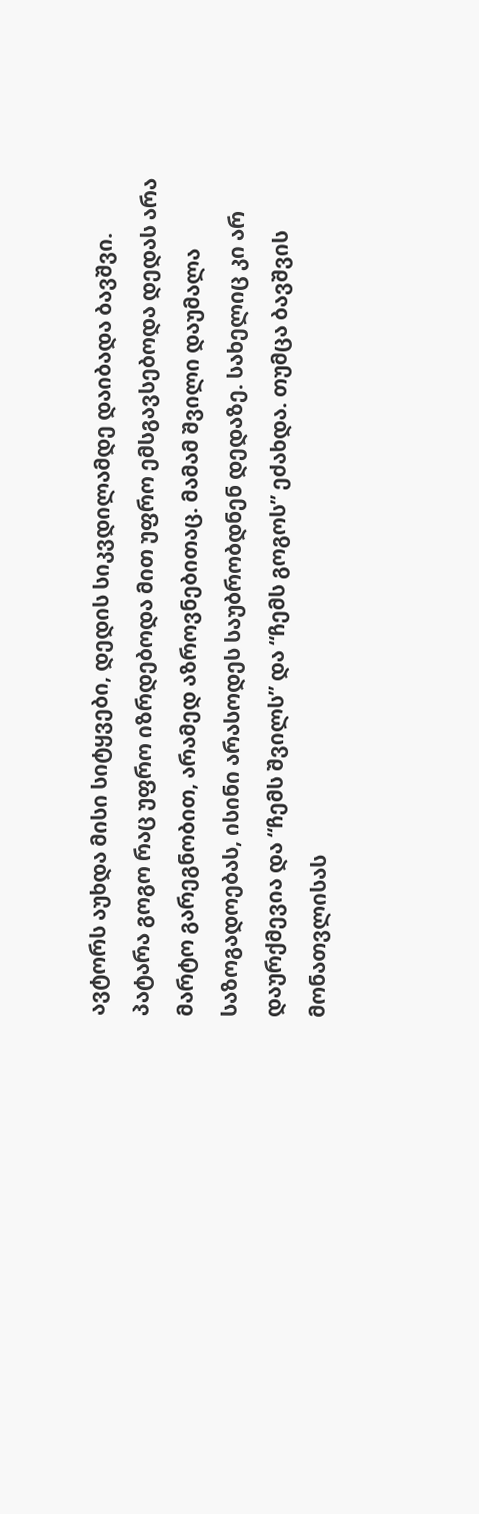ავტორს აუხდა მისი სიტყვები, დედის სიკვდილამდე დაიბადა ბავშვი.
პატარა გოგო რაც უფრო იზრდებოდა მით უფრო ემსგავსებოდა დედას არა მარტო გარეგნობით, არამედ აზროვნებითაც. მამამ შვილი დაუმალა საზოგადოებას, ისინი არასოდეს საუბრობდნენ დედაზე. სახელიც კი არ დაურქმევია და “ჩემს შვილს” და “ჩემს გოგოს” ეძახდა. თუმცა ბავშვის მონათვლისას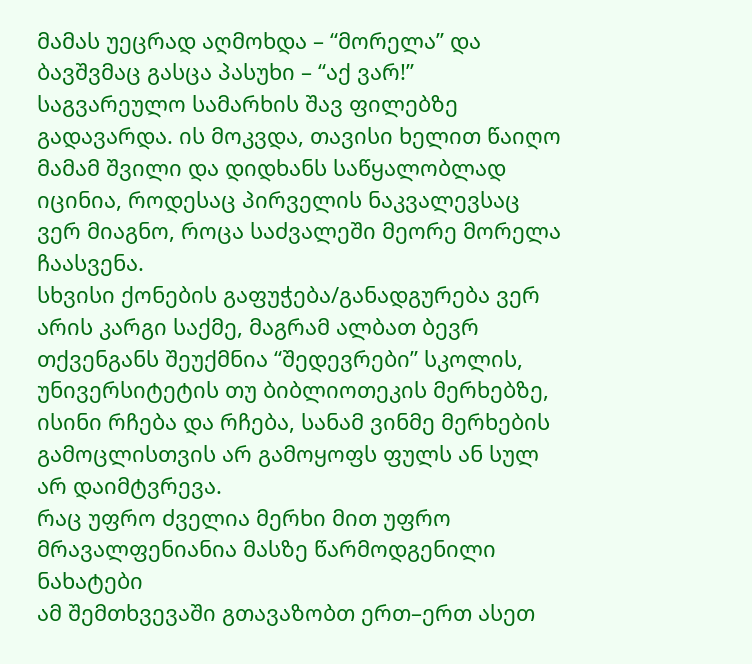მამას უეცრად აღმოხდა – “მორელა” და ბავშვმაც გასცა პასუხი – “აქ ვარ!” საგვარეულო სამარხის შავ ფილებზე გადავარდა. ის მოკვდა, თავისი ხელით წაიღო მამამ შვილი და დიდხანს საწყალობლად იცინია, როდესაც პირველის ნაკვალევსაც ვერ მიაგნო, როცა საძვალეში მეორე მორელა ჩაასვენა.
სხვისი ქონების გაფუჭება/განადგურება ვერ არის კარგი საქმე, მაგრამ ალბათ ბევრ თქვენგანს შეუქმნია “შედევრები” სკოლის, უნივერსიტეტის თუ ბიბლიოთეკის მერხებზე, ისინი რჩება და რჩება, სანამ ვინმე მერხების გამოცლისთვის არ გამოყოფს ფულს ან სულ არ დაიმტვრევა.
რაც უფრო ძველია მერხი მით უფრო მრავალფენიანია მასზე წარმოდგენილი ნახატები
ამ შემთხვევაში გთავაზობთ ერთ–ერთ ასეთ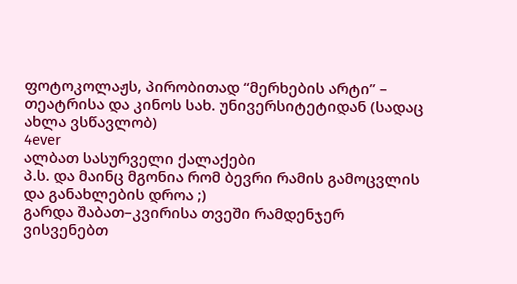ფოტოკოლაჟს, პირობითად “მერხების არტი” – თეატრისა და კინოს სახ. უნივერსიტეტიდან (სადაც ახლა ვსწავლობ)
4ever
ალბათ სასურველი ქალაქები
პ.ს. და მაინც მგონია რომ ბევრი რამის გამოცვლის და განახლების დროა ;)
გარდა შაბათ–კვირისა თვეში რამდენჯერ ვისვენებთ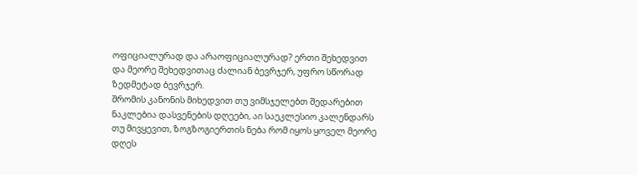ოფიციალურად და არაოფიციალურად? ერთი შეხედვით და მეორე შეხედვითაც ძალიან ბევრჯერ, უფრო სწორად ზედმეტად ბევრჯერ.
შრომის კანონის მიხედვით თუ ვიმსჯელებთ შედარებით ნაკლებია დასვენების დღეები, აი საეკლესიო კალენდარს თუ მივყევით, ზოგზოგიერთის ნება რომ იყოს ყოველ მეორე დღეს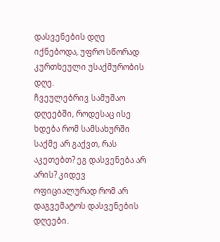დასვენების დღე იქნებოდა, უფრო სწორად კურთხეული უსაქმურობის დღე.
ჩვეულებრივ სამუშაო დღეებში, როდესაც ისე ხდება რომ სამსახურში საქმე არ გაქვთ, რას აკეთებთ? ეგ დასვენება არ არის? კიდევ ოფიციალურად რომ არ დაგვემატოს დასვენების დღეები.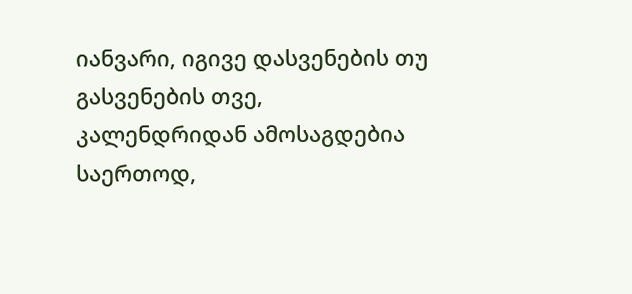იანვარი, იგივე დასვენების თუ გასვენების თვე, კალენდრიდან ამოსაგდებია საერთოდ,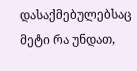დასაქმებულებსაც მეტი რა უნდათ,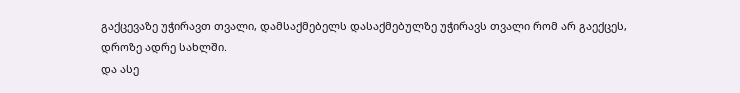გაქცევაზე უჭირავთ თვალი, დამსაქმებელს დასაქმებულზე უჭირავს თვალი რომ არ გაექცეს, დროზე ადრე სახლში.
და ასე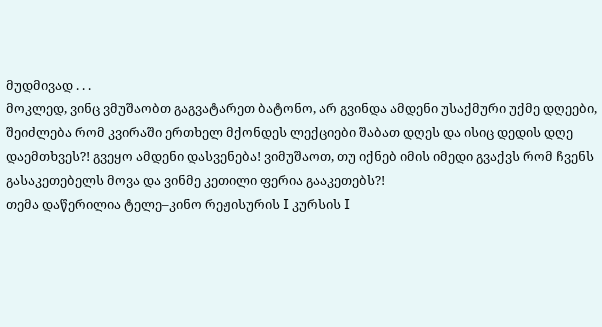მუდმივად . . .
მოკლედ, ვინც ვმუშაობთ გაგვატარეთ ბატონო, არ გვინდა ამდენი უსაქმური უქმე დღეები, შეიძლება რომ კვირაში ერთხელ მქონდეს ლექციები შაბათ დღეს და ისიც დედის დღე დაემთხვეს?! გვეყო ამდენი დასვენება! ვიმუშაოთ, თუ იქნებ იმის იმედი გვაქვს რომ ჩვენს გასაკეთებელს მოვა და ვინმე კეთილი ფერია გააკეთებს?!
თემა დაწერილია ტელე–კინო რეჟისურის I კურსის I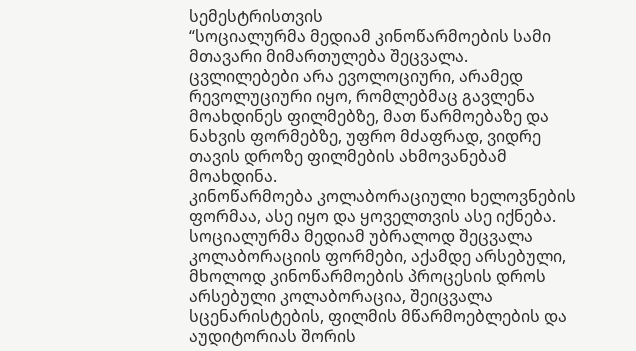სემესტრისთვის
“სოციალურმა მედიამ კინოწარმოების სამი მთავარი მიმართულება შეცვალა. ცვლილებები არა ევოლოციური, არამედ რევოლუციური იყო, რომლებმაც გავლენა მოახდინეს ფილმებზე, მათ წარმოებაზე და ნახვის ფორმებზე, უფრო მძაფრად, ვიდრე თავის დროზე ფილმების ახმოვანებამ მოახდინა.
კინოწარმოება კოლაბორაციული ხელოვნების ფორმაა, ასე იყო და ყოველთვის ასე იქნება. სოციალურმა მედიამ უბრალოდ შეცვალა კოლაბორაციის ფორმები, აქამდე არსებული, მხოლოდ კინოწარმოების პროცესის დროს არსებული კოლაბორაცია, შეიცვალა სცენარისტების, ფილმის მწარმოებლების და აუდიტორიას შორის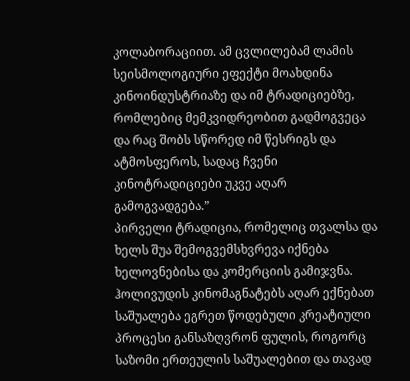კოლაბორაციით. ამ ცვლილებამ ლამის სეისმოლოგიური ეფექტი მოახდინა კინოინდუსტრიაზე და იმ ტრადიციებზე, რომლებიც მემკვიდრეობით გადმოგვეცა და რაც შობს სწორედ იმ წესრიგს და ატმოსფეროს, სადაც ჩვენი კინოტრადიციები უკვე აღარ გამოგვადგება.”
პირველი ტრადიცია, რომელიც თვალსა და ხელს შუა შემოგვემსხვრევა იქნება ხელოვნებისა და კომერციის გამიჯვნა. ჰოლივუდის კინომაგნატებს აღარ ექნებათ საშუალება ეგრეთ წოდებული კრეატიული პროცესი განსაზღვრონ ფულის, როგორც საზომი ერთეულის საშუალებით და თავად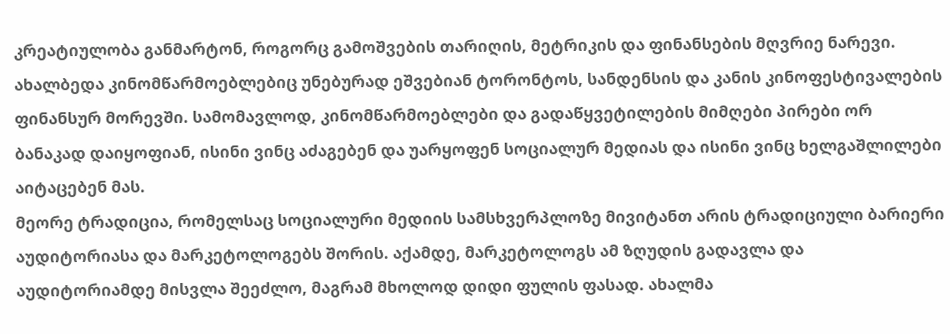კრეატიულობა განმარტონ, როგორც გამოშვების თარიღის, მეტრიკის და ფინანსების მღვრიე ნარევი. ახალბედა კინომწარმოებლებიც უნებურად ეშვებიან ტორონტოს, სანდენსის და კანის კინოფესტივალების ფინანსურ მორევში. სამომავლოდ, კინომწარმოებლები და გადაწყვეტილების მიმღები პირები ორ ბანაკად დაიყოფიან, ისინი ვინც აძაგებენ და უარყოფენ სოციალურ მედიას და ისინი ვინც ხელგაშლილები აიტაცებენ მას.
მეორე ტრადიცია, რომელსაც სოციალური მედიის სამსხვერპლოზე მივიტანთ არის ტრადიციული ბარიერი აუდიტორიასა და მარკეტოლოგებს შორის. აქამდე, მარკეტოლოგს ამ ზღუდის გადავლა და აუდიტორიამდე მისვლა შეეძლო, მაგრამ მხოლოდ დიდი ფულის ფასად. ახალმა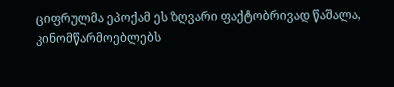ციფრულმა ეპოქამ ეს ზღვარი ფაქტობრივად წაშალა, კინომწარმოებლებს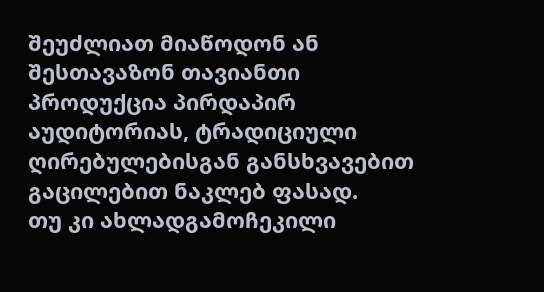შეუძლიათ მიაწოდონ ან შესთავაზონ თავიანთი პროდუქცია პირდაპირ აუდიტორიას, ტრადიციული ღირებულებისგან განსხვავებით გაცილებით ნაკლებ ფასად.
თუ კი ახლადგამოჩეკილი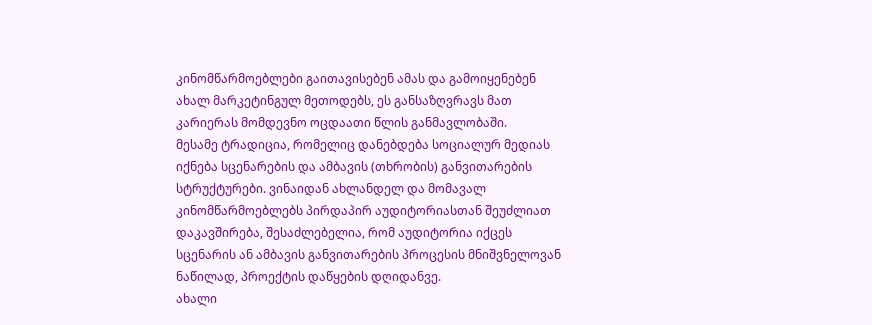კინომწარმოებლები გაითავისებენ ამას და გამოიყენებენ ახალ მარკეტინგულ მეთოდებს, ეს განსაზღვრავს მათ კარიერას მომდევნო ოცდაათი წლის განმავლობაში.
მესამე ტრადიცია, რომელიც დანებდება სოციალურ მედიას იქნება სცენარების და ამბავის (თხრობის) განვითარების სტრუქტურები. ვინაიდან ახლანდელ და მომავალ კინომწარმოებლებს პირდაპირ აუდიტორიასთან შეუძლიათ დაკავშირება, შესაძლებელია, რომ აუდიტორია იქცეს სცენარის ან ამბავის განვითარების პროცესის მნიშვნელოვან ნაწილად, პროექტის დაწყების დღიდანვე.
ახალი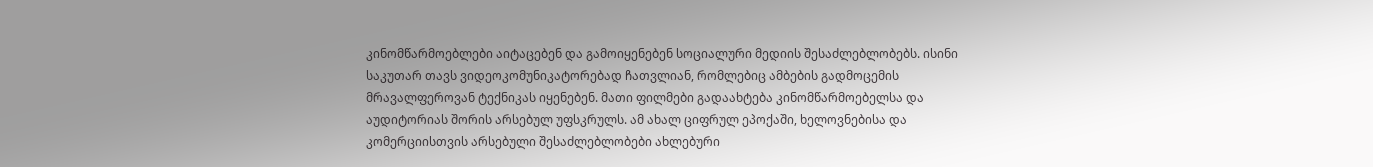კინომწარმოებლები აიტაცებენ და გამოიყენებენ სოციალური მედიის შესაძლებლობებს. ისინი საკუთარ თავს ვიდეოკომუნიკატორებად ჩათვლიან, რომლებიც ამბების გადმოცემის მრავალფეროვან ტექნიკას იყენებენ. მათი ფილმები გადაახტება კინომწარმოებელსა და აუდიტორიას შორის არსებულ უფსკრულს. ამ ახალ ციფრულ ეპოქაში, ხელოვნებისა და კომერციისთვის არსებული შესაძლებლობები ახლებური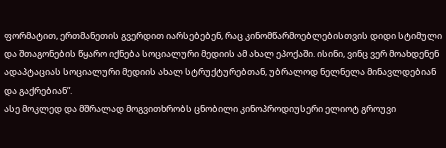ფორმატით, ერთმანეთის გვერდით იარსებებენ, რაც კინომწარმოებლებისთვის დიდი სტიმული და შთაგონების წყარო იქნება სოციალური მედიის ამ ახალ ეპოქაში. ისინი, ვინც ვერ მოახდენენ ადაპტაციას სოციალური მედიის ახალ სტრუქტურებთან, უბრალოდ ნელნელა მინავლდებიან და გაქრებიან”.
ასე მოკლედ და მშრალად მოგვითხრობს ცნობილი კინოპროდიუსერი ელიოტ გროუვი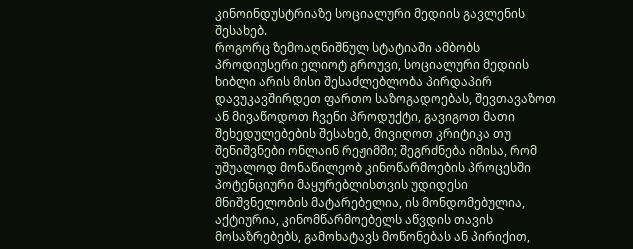კინოინდუსტრიაზე სოციალური მედიის გავლენის შესახებ.
როგორც ზემოაღნიშნულ სტატიაში ამბობს პროდიუსერი ელიოტ გროუვი, სოციალური მედიის ხიბლი არის მისი შესაძლებლობა პირდაპირ დავუკავშირდეთ ფართო საზოგადოებას, შევთავაზოთ ან მივაწოდოთ ჩვენი პროდუქტი, გავიგოთ მათი შეხედულებების შესახებ, მივიღოთ კრიტიკა თუ შენიშვნები ონლაინ რეჟიმში; შეგრძნება იმისა, რომ უშუალოდ მონაწილეობ კინოწარმოების პროცესში პოტენციური მაყურებლისთვის უდიდესი მნიშვნელობის მატარებელია, ის მონდომებულია, აქტიურია, კინომწარმოებელს აწვდის თავის მოსაზრებებს, გამოხატავს მოწონებას ან პირიქით,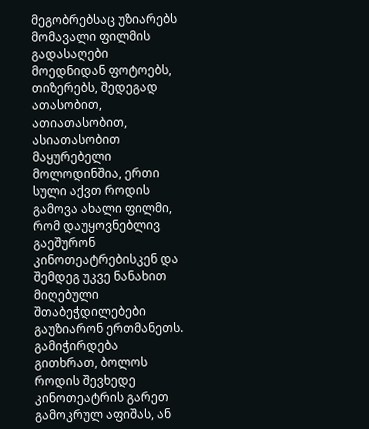მეგობრებსაც უზიარებს მომავალი ფილმის გადასაღები მოედნიდან ფოტოებს, თიზერებს, შედეგად ათასობით, ათიათასობით, ასიათასობით მაყურებელი მოლოდინშია, ერთი სული აქვთ როდის გამოვა ახალი ფილმი, რომ დაუყოვნებლივ გაეშურონ კინოთეატრებისკენ და შემდეგ უკვე ნანახით მიღებული შთაბეჭდილებები გაუზიარონ ერთმანეთს.
გამიჭირდება გითხრათ, ბოლოს როდის შევხედე კინოთეატრის გარეთ გამოკრულ აფიშას, ან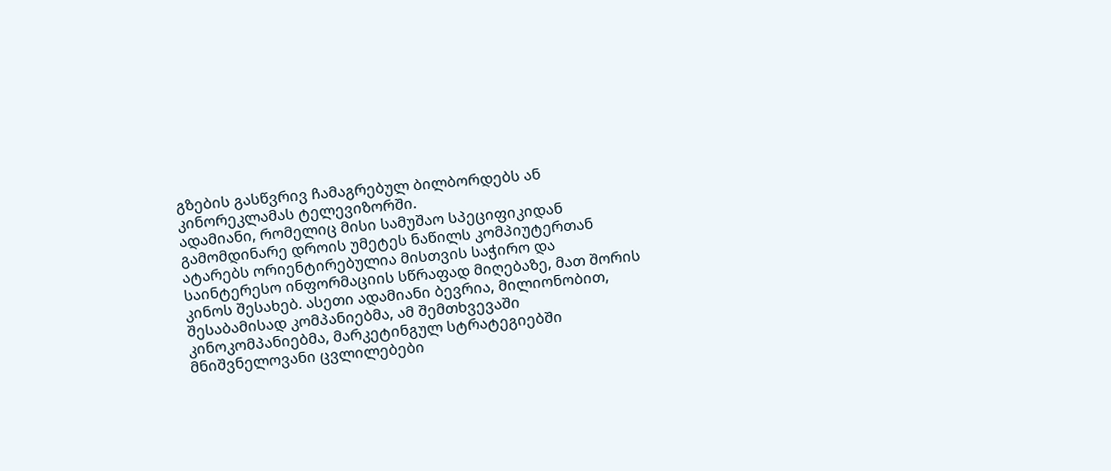გზების გასწვრივ ჩამაგრებულ ბილბორდებს ან კინორეკლამას ტელევიზორში.
ადამიანი, რომელიც მისი სამუშაო სპეციფიკიდან გამომდინარე დროის უმეტეს ნაწილს კომპიუტერთან ატარებს ორიენტირებულია მისთვის საჭირო და საინტერესო ინფორმაციის სწრაფად მიღებაზე, მათ შორის კინოს შესახებ. ასეთი ადამიანი ბევრია, მილიონობით, შესაბამისად კომპანიებმა, ამ შემთხვევაში კინოკომპანიებმა, მარკეტინგულ სტრატეგიებში მნიშვნელოვანი ცვლილებები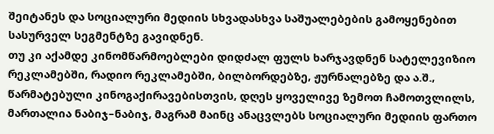შეიტანეს და სოციალური მედიის სხვადასხვა საშუალებების გამოყენებით სასურველ სეგმენტზე გავიდნენ.
თუ კი აქამდე კინომწარმოებლები დიდძალ ფულს ხარჯავდნენ სატელევიზიო რეკლამებში, რადიო რეკლამებში, ბილბორდებზე, ჟურნალებზე და ა.შ., წარმატებული კინოგაქირავებისთვის, დღეს ყოველივე ზემოთ ჩამოთვლილს, მართალია ნაბიჯ–ნაბიჯ, მაგრამ მაინც ანაცვლებს სოციალური მედიის ფართო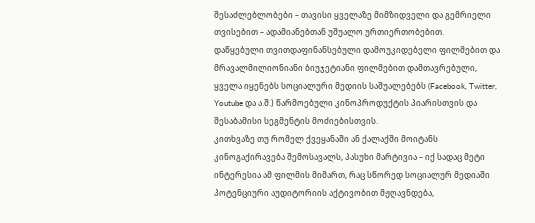შესაძლებლობები – თავისი ყველაზე მიმზიდველი და გემრიელი თვისებით – ადამიანებთან უშუალო ურთიერთობებით.
დაწყებული თვითდაფინანსებული დამოუკიდებელი ფილმებით და მრავალმილიონიანი ბიუჯეტიანი ფილმებით დამთავრებული, ყველა იყენებს სოციალური მედიის საშუალებებს (Facebook, Twitter, Youtube და ა.შ.) წარმოებული კინოპროდუქტის პიარისთვის და შესაბამისი სეგმენტის მოძიებისთვის.
კითხვაზე თუ რომელ ქვეყანაში ან ქალაქში მოიტანს კინოგაქირავება შემოსავალს, პასუხი მარტივია – იქ სადაც მეტი ინტერესია ამ ფილმის მიმართ, რაც სწორედ სოციალურ მედიაში პოტენციური აუდიტორიის აქტივობით მჟღავნდება,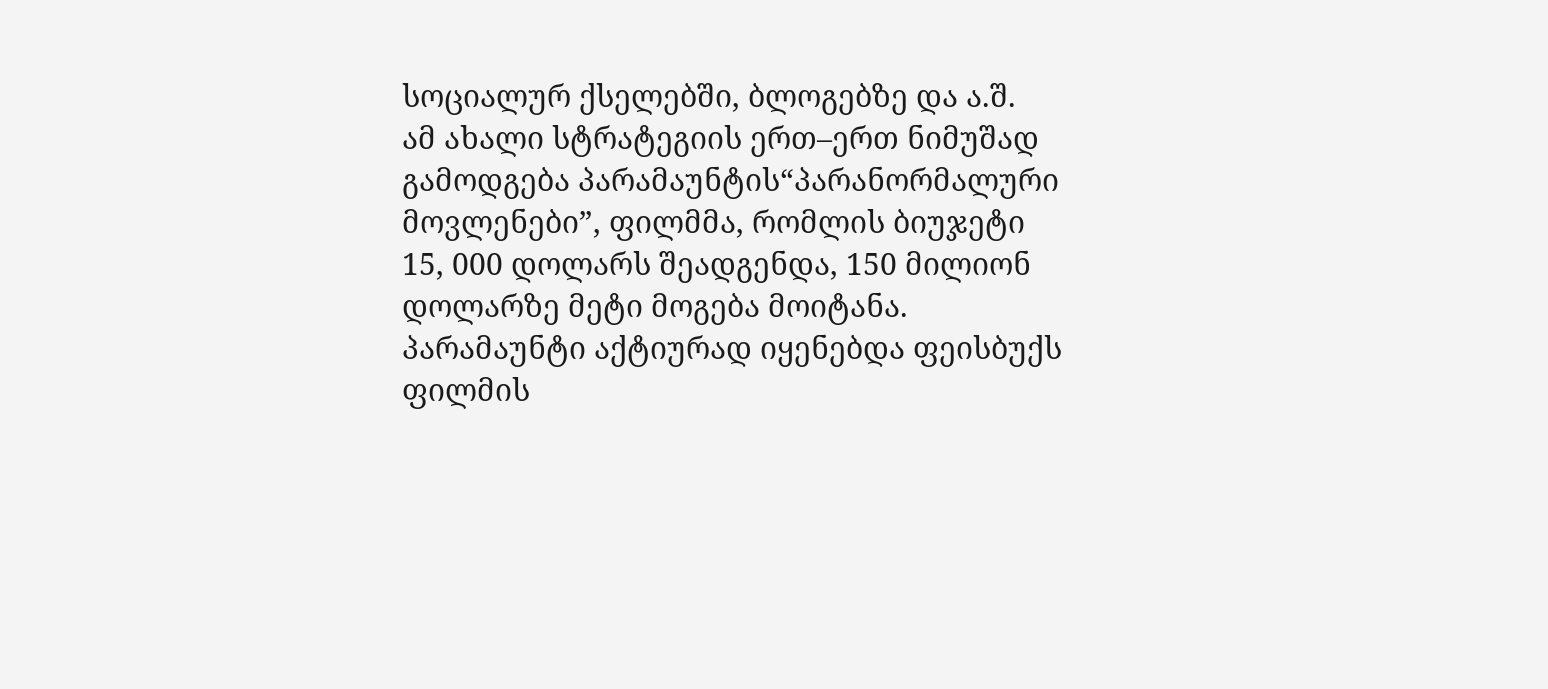სოციალურ ქსელებში, ბლოგებზე და ა.შ.
ამ ახალი სტრატეგიის ერთ–ერთ ნიმუშად გამოდგება პარამაუნტის“პარანორმალური მოვლენები”, ფილმმა, რომლის ბიუჯეტი 15, 000 დოლარს შეადგენდა, 150 მილიონ დოლარზე მეტი მოგება მოიტანა.
პარამაუნტი აქტიურად იყენებდა ფეისბუქს ფილმის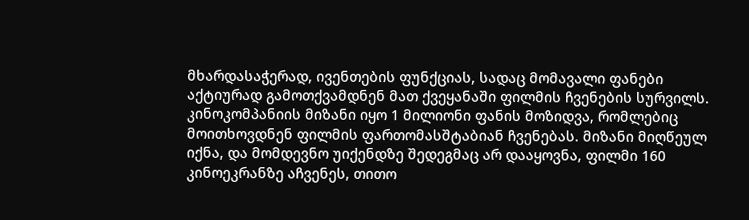მხარდასაჭერად, ივენთების ფუნქციას, სადაც მომავალი ფანები აქტიურად გამოთქვამდნენ მათ ქვეყანაში ფილმის ჩვენების სურვილს.
კინოკომპანიის მიზანი იყო 1 მილიონი ფანის მოზიდვა, რომლებიც მოითხოვდნენ ფილმის ფართომასშტაბიან ჩვენებას. მიზანი მიღწეულ იქნა, და მომდევნო უიქენდზე შედეგმაც არ დააყოვნა, ფილმი 160 კინოეკრანზე აჩვენეს, თითო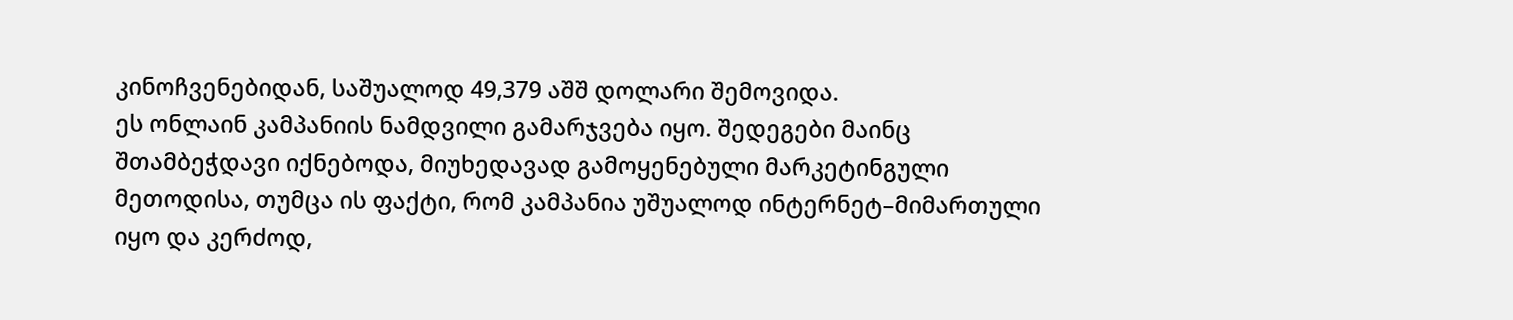კინოჩვენებიდან, საშუალოდ 49,379 აშშ დოლარი შემოვიდა.
ეს ონლაინ კამპანიის ნამდვილი გამარჯვება იყო. შედეგები მაინც შთამბეჭდავი იქნებოდა, მიუხედავად გამოყენებული მარკეტინგული მეთოდისა, თუმცა ის ფაქტი, რომ კამპანია უშუალოდ ინტერნეტ–მიმართული იყო და კერძოდ,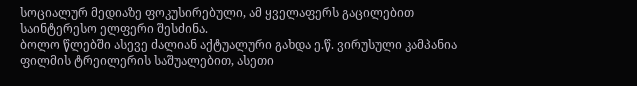სოციალურ მედიაზე ფოკუსირებული, ამ ყველაფერს გაცილებით საინტერესო ელფერი შესძინა.
ბოლო წლებში ასევე ძალიან აქტუალური გახდა ე.წ. ვირუსული კამპანია ფილმის ტრეილერის საშუალებით, ასეთი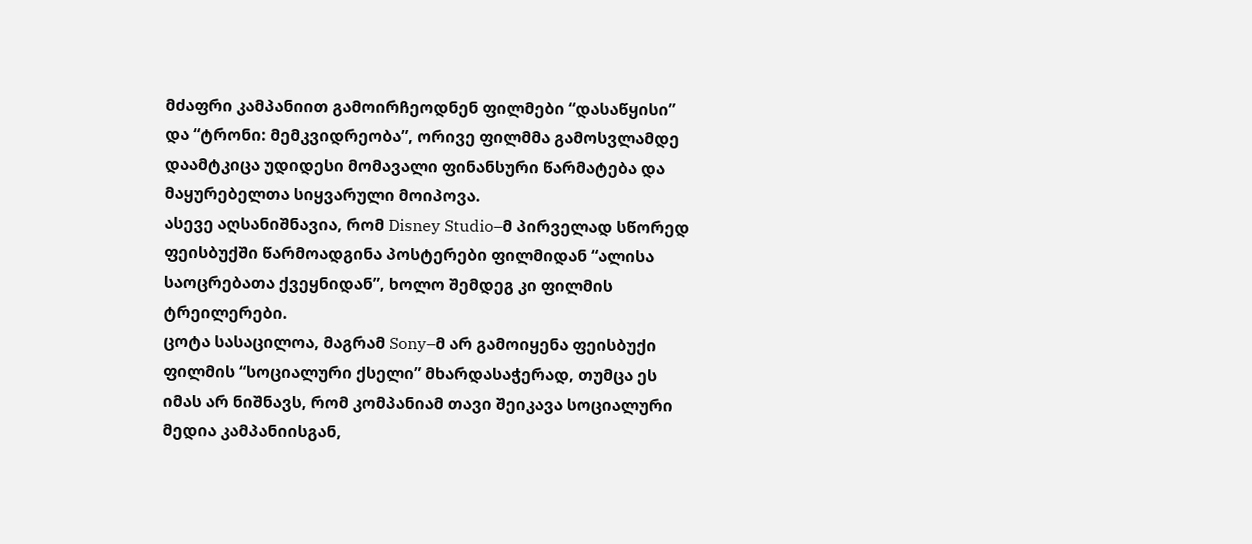მძაფრი კამპანიით გამოირჩეოდნენ ფილმები “დასაწყისი” და “ტრონი: მემკვიდრეობა”, ორივე ფილმმა გამოსვლამდე დაამტკიცა უდიდესი მომავალი ფინანსური წარმატება და მაყურებელთა სიყვარული მოიპოვა.
ასევე აღსანიშნავია, რომ Disney Studio–მ პირველად სწორედ ფეისბუქში წარმოადგინა პოსტერები ფილმიდან “ალისა საოცრებათა ქვეყნიდან”, ხოლო შემდეგ კი ფილმის ტრეილერები.
ცოტა სასაცილოა, მაგრამ Sony–მ არ გამოიყენა ფეისბუქი ფილმის “სოციალური ქსელი” მხარდასაჭერად, თუმცა ეს იმას არ ნიშნავს, რომ კომპანიამ თავი შეიკავა სოციალური მედია კამპანიისგან,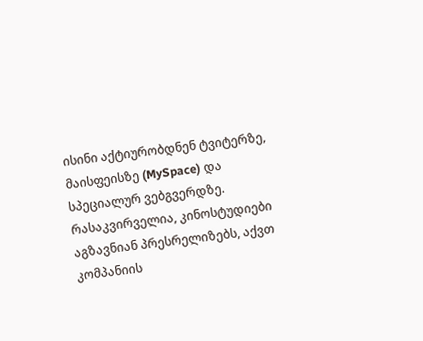ისინი აქტიურობდნენ ტვიტერზე, მაისფეისზე (MySpace) და სპეციალურ ვებგვერდზე.
რასაკვირველია, კინოსტუდიები აგზავნიან პრესრელიზებს, აქვთ კომპანიის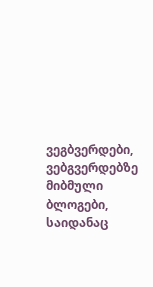ვეგბვერდები, ვებგვერდებზე მიბმული ბლოგები, საიდანაც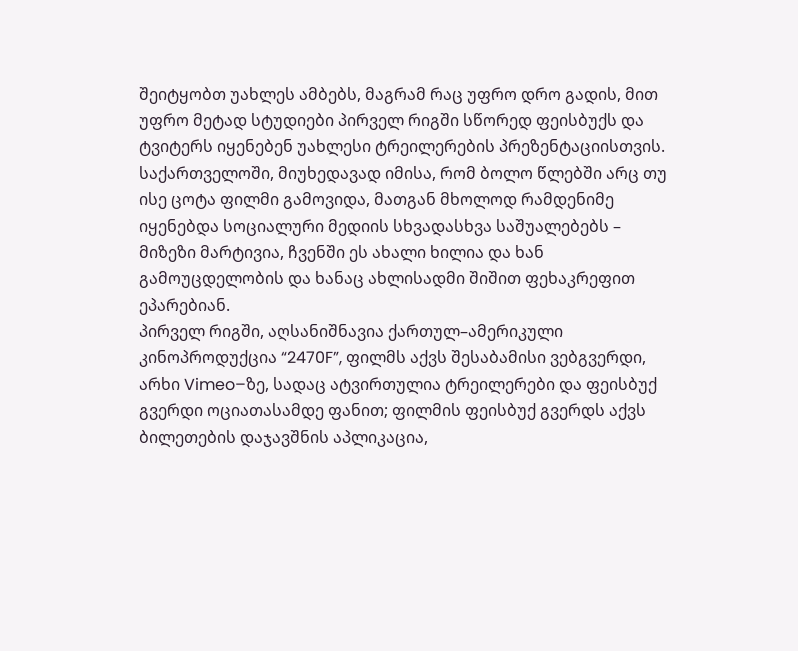შეიტყობთ უახლეს ამბებს, მაგრამ რაც უფრო დრო გადის, მით უფრო მეტად სტუდიები პირველ რიგში სწორედ ფეისბუქს და ტვიტერს იყენებენ უახლესი ტრეილერების პრეზენტაციისთვის.
საქართველოში, მიუხედავად იმისა, რომ ბოლო წლებში არც თუ ისე ცოტა ფილმი გამოვიდა, მათგან მხოლოდ რამდენიმე იყენებდა სოციალური მედიის სხვადასხვა საშუალებებს – მიზეზი მარტივია, ჩვენში ეს ახალი ხილია და ხან გამოუცდელობის და ხანაც ახლისადმი შიშით ფეხაკრეფით ეპარებიან.
პირველ რიგში, აღსანიშნავია ქართულ–ამერიკული კინოპროდუქცია “2470F”, ფილმს აქვს შესაბამისი ვებგვერდი, არხი Vimeo–ზე, სადაც ატვირთულია ტრეილერები და ფეისბუქ გვერდი ოციათასამდე ფანით; ფილმის ფეისბუქ გვერდს აქვს ბილეთების დაჯავშნის აპლიკაცია,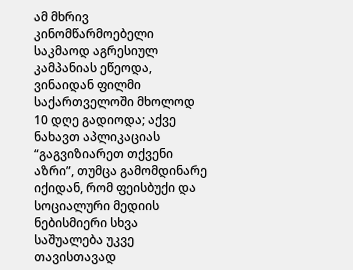ამ მხრივ კინომწარმოებელი საკმაოდ აგრესიულ კამპანიას ეწეოდა, ვინაიდან ფილმი საქართველოში მხოლოდ 10 დღე გადიოდა; აქვე ნახავთ აპლიკაციას “გაგვიზიარეთ თქვენი აზრი”, თუმცა გამომდინარე იქიდან, რომ ფეისბუქი და სოციალური მედიის ნებისმიერი სხვა საშუალება უკვე თავისთავად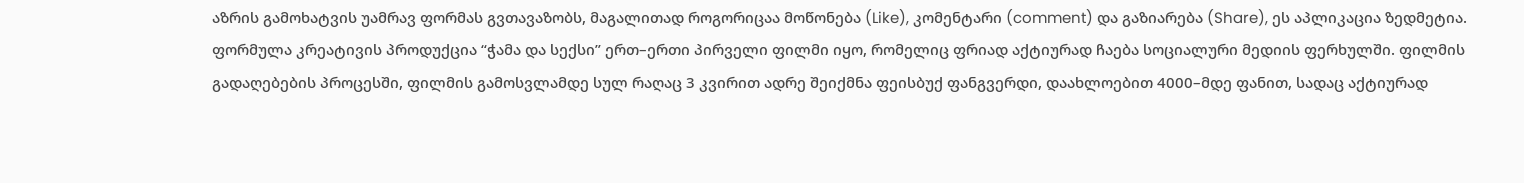აზრის გამოხატვის უამრავ ფორმას გვთავაზობს, მაგალითად როგორიცაა მოწონება (Like), კომენტარი (comment) და გაზიარება (Share), ეს აპლიკაცია ზედმეტია.
ფორმულა კრეატივის პროდუქცია “ჭამა და სექსი” ერთ–ერთი პირველი ფილმი იყო, რომელიც ფრიად აქტიურად ჩაება სოციალური მედიის ფერხულში. ფილმის გადაღებების პროცესში, ფილმის გამოსვლამდე სულ რაღაც 3 კვირით ადრე შეიქმნა ფეისბუქ ფანგვერდი, დაახლოებით 4000–მდე ფანით, სადაც აქტიურად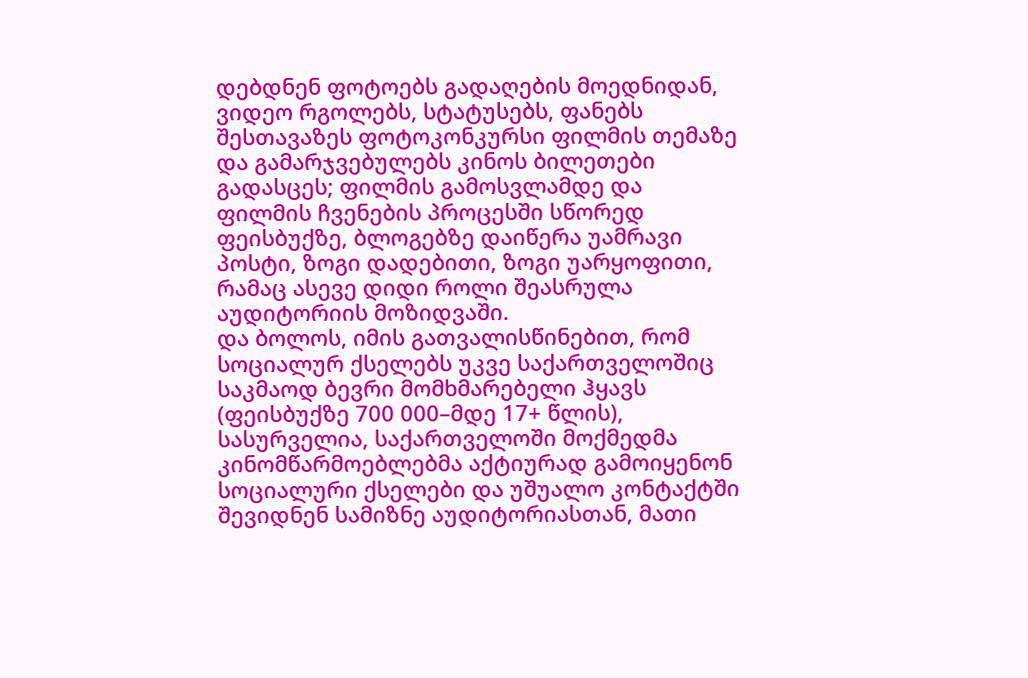დებდნენ ფოტოებს გადაღების მოედნიდან, ვიდეო რგოლებს, სტატუსებს, ფანებს შესთავაზეს ფოტოკონკურსი ფილმის თემაზე და გამარჯვებულებს კინოს ბილეთები გადასცეს; ფილმის გამოსვლამდე და ფილმის ჩვენების პროცესში სწორედ ფეისბუქზე, ბლოგებზე დაიწერა უამრავი პოსტი, ზოგი დადებითი, ზოგი უარყოფითი, რამაც ასევე დიდი როლი შეასრულა აუდიტორიის მოზიდვაში.
და ბოლოს, იმის გათვალისწინებით, რომ სოციალურ ქსელებს უკვე საქართველოშიც საკმაოდ ბევრი მომხმარებელი ჰყავს (ფეისბუქზე 700 000–მდე 17+ წლის), სასურველია, საქართველოში მოქმედმა კინომწარმოებლებმა აქტიურად გამოიყენონ სოციალური ქსელები და უშუალო კონტაქტში შევიდნენ სამიზნე აუდიტორიასთან, მათი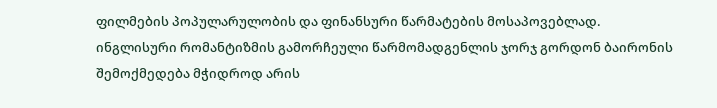ფილმების პოპულარულობის და ფინანსური წარმატების მოსაპოვებლად.
ინგლისური რომანტიზმის გამორჩეული წარმომადგენლის ჯორჯ გორდონ ბაირონის შემოქმედება მჭიდროდ არის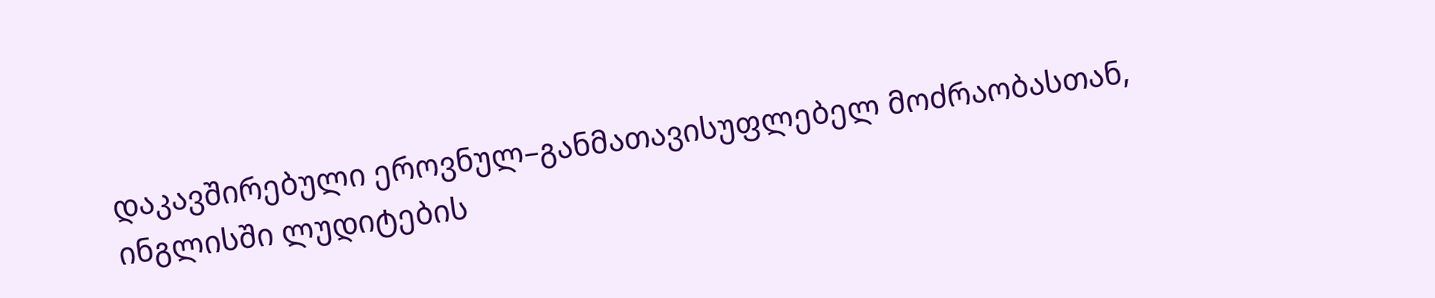დაკავშირებული ეროვნულ–განმათავისუფლებელ მოძრაობასთან, ინგლისში ლუდიტების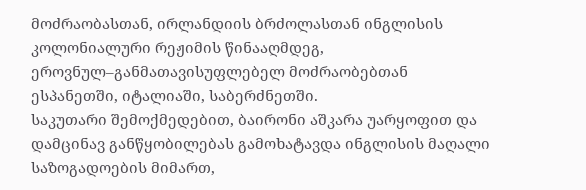მოძრაობასთან, ირლანდიის ბრძოლასთან ინგლისის კოლონიალური რეჟიმის წინააღმდეგ, ეროვნულ–განმათავისუფლებელ მოძრაობებთან ესპანეთში, იტალიაში, საბერძნეთში.
საკუთარი შემოქმედებით, ბაირონი აშკარა უარყოფით და დამცინავ განწყობილებას გამოხატავდა ინგლისის მაღალი საზოგადოების მიმართ,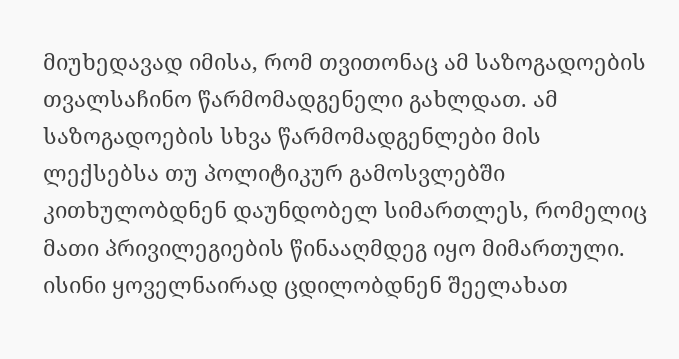მიუხედავად იმისა, რომ თვითონაც ამ საზოგადოების თვალსაჩინო წარმომადგენელი გახლდათ. ამ საზოგადოების სხვა წარმომადგენლები მის ლექსებსა თუ პოლიტიკურ გამოსვლებში კითხულობდნენ დაუნდობელ სიმართლეს, რომელიც მათი პრივილეგიების წინააღმდეგ იყო მიმართული. ისინი ყოველნაირად ცდილობდნენ შეელახათ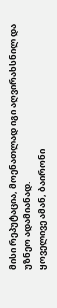მისი რეპუტაცია, მოენათლად იგი აღვირახსნილ და უზნეო ადამიანად.
ყოველივე ამან, ბაირონი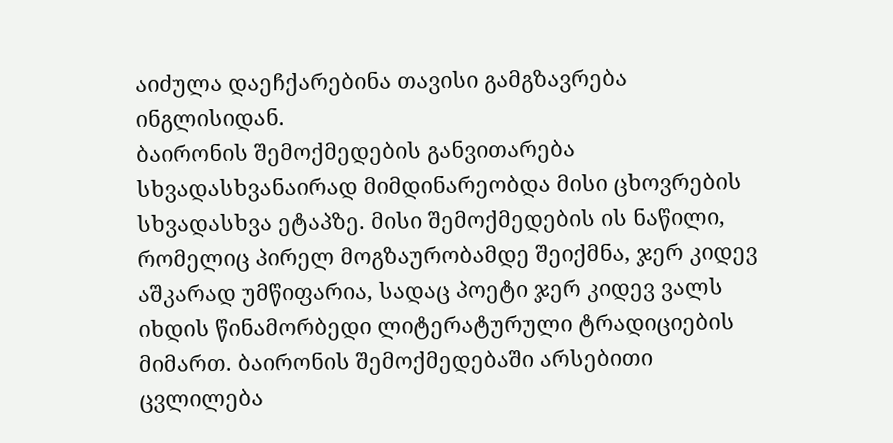აიძულა დაეჩქარებინა თავისი გამგზავრება ინგლისიდან.
ბაირონის შემოქმედების განვითარება სხვადასხვანაირად მიმდინარეობდა მისი ცხოვრების სხვადასხვა ეტაპზე. მისი შემოქმედების ის ნაწილი, რომელიც პირელ მოგზაურობამდე შეიქმნა, ჯერ კიდევ აშკარად უმწიფარია, სადაც პოეტი ჯერ კიდევ ვალს იხდის წინამორბედი ლიტერატურული ტრადიციების მიმართ. ბაირონის შემოქმედებაში არსებითი ცვლილება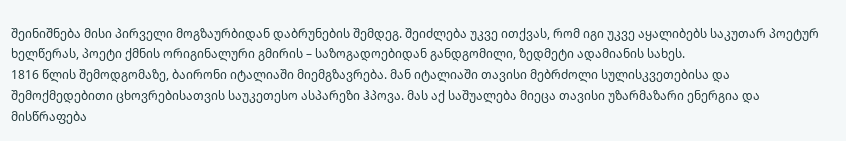შეინიშნება მისი პირველი მოგზაურბიდან დაბრუნების შემდეგ. შეიძლება უკვე ითქვას, რომ იგი უკვე აყალიბებს საკუთარ პოეტურ ხელწერას, პოეტი ქმნის ორიგინალური გმირის – საზოგადოებიდან განდგომილი, ზედმეტი ადამიანის სახეს.
1816 წლის შემოდგომაზე, ბაირონი იტალიაში მიემგზავრება. მან იტალიაში თავისი მებრძოლი სულისკვეთებისა და შემოქმედებითი ცხოვრებისათვის საუკეთესო ასპარეზი ჰპოვა. მას აქ საშუალება მიეცა თავისი უზარმაზარი ენერგია და მისწრაფება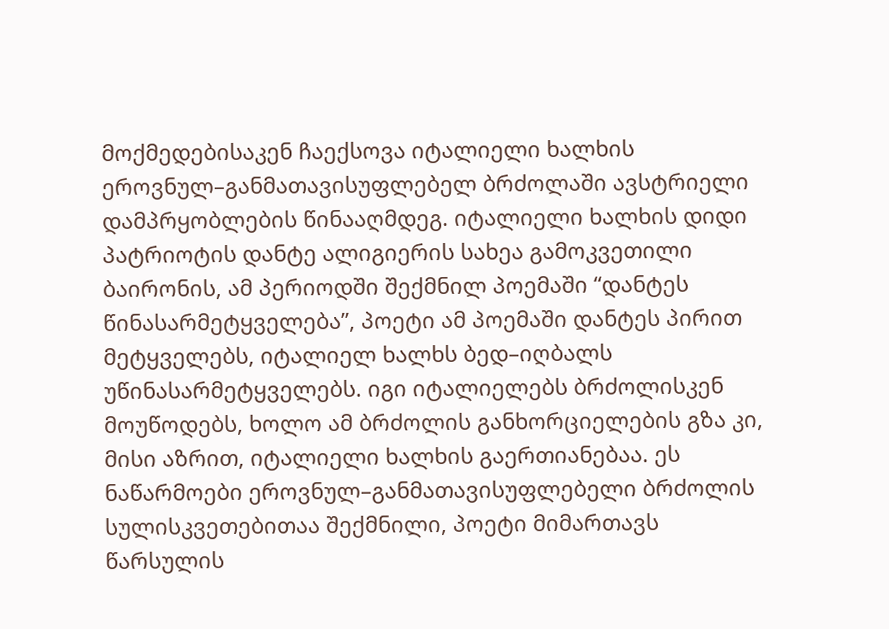მოქმედებისაკენ ჩაექსოვა იტალიელი ხალხის ეროვნულ–განმათავისუფლებელ ბრძოლაში ავსტრიელი დამპრყობლების წინააღმდეგ. იტალიელი ხალხის დიდი პატრიოტის დანტე ალიგიერის სახეა გამოკვეთილი ბაირონის, ამ პერიოდში შექმნილ პოემაში “დანტეს წინასარმეტყველება”, პოეტი ამ პოემაში დანტეს პირით მეტყველებს, იტალიელ ხალხს ბედ–იღბალს უწინასარმეტყველებს. იგი იტალიელებს ბრძოლისკენ მოუწოდებს, ხოლო ამ ბრძოლის განხორციელების გზა კი, მისი აზრით, იტალიელი ხალხის გაერთიანებაა. ეს ნაწარმოები ეროვნულ–განმათავისუფლებელი ბრძოლის სულისკვეთებითაა შექმნილი, პოეტი მიმართავს წარსულის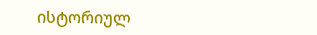ისტორიულ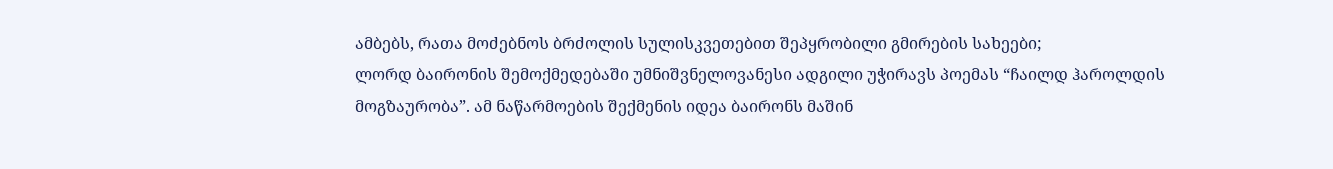ამბებს, რათა მოძებნოს ბრძოლის სულისკვეთებით შეპყრობილი გმირების სახეები;
ლორდ ბაირონის შემოქმედებაში უმნიშვნელოვანესი ადგილი უჭირავს პოემას “ჩაილდ ჰაროლდის მოგზაურობა”. ამ ნაწარმოების შექმენის იდეა ბაირონს მაშინ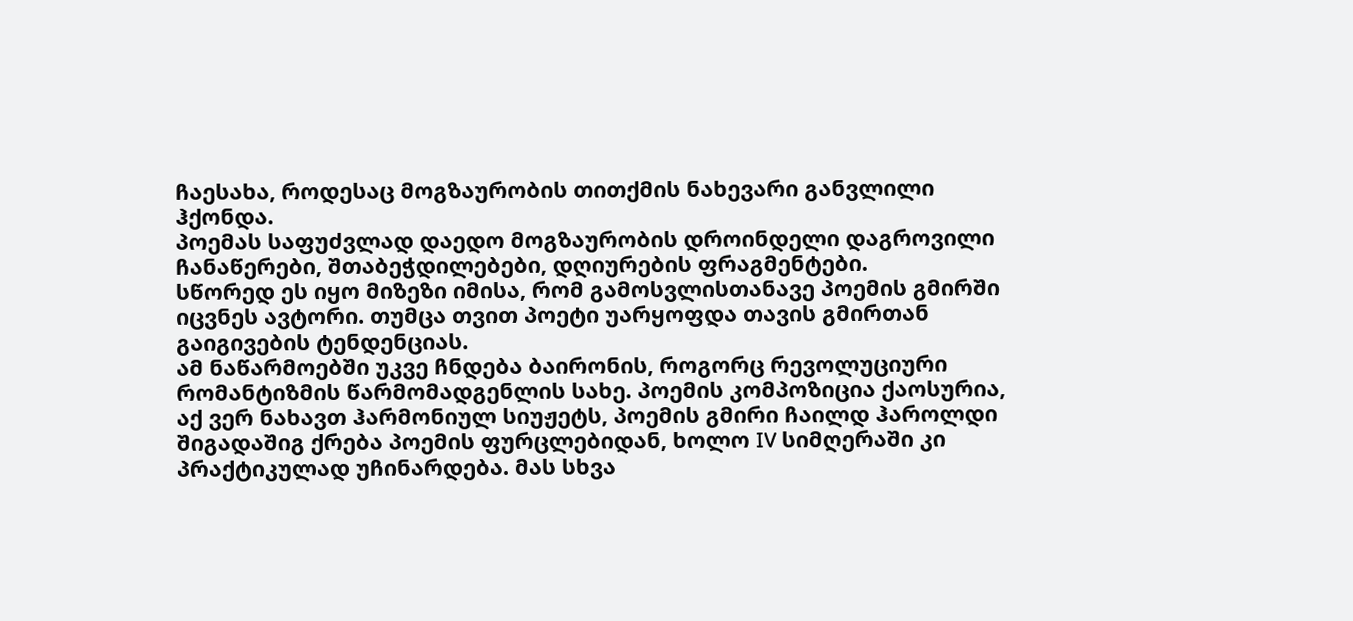ჩაესახა, როდესაც მოგზაურობის თითქმის ნახევარი განვლილი ჰქონდა.
პოემას საფუძვლად დაედო მოგზაურობის დროინდელი დაგროვილი ჩანაწერები, შთაბეჭდილებები, დღიურების ფრაგმენტები.
სწორედ ეს იყო მიზეზი იმისა, რომ გამოსვლისთანავე პოემის გმირში იცვნეს ავტორი. თუმცა თვით პოეტი უარყოფდა თავის გმირთან გაიგივების ტენდენციას.
ამ ნაწარმოებში უკვე ჩნდება ბაირონის, როგორც რევოლუციური რომანტიზმის წარმომადგენლის სახე. პოემის კომპოზიცია ქაოსურია, აქ ვერ ნახავთ ჰარმონიულ სიუჟეტს, პოემის გმირი ჩაილდ ჰაროლდი შიგადაშიგ ქრება პოემის ფურცლებიდან, ხოლო IV სიმღერაში კი პრაქტიკულად უჩინარდება. მას სხვა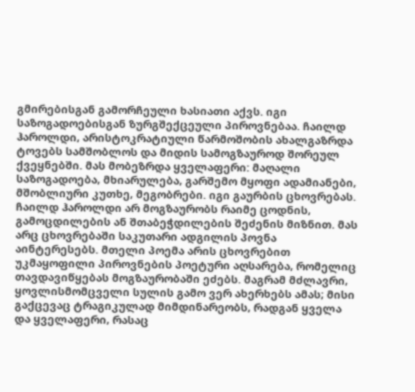გმირებისგან გამორჩეული ხასიათი აქვს. იგი საზოგადოებისგან ზურგშექცეული პიროვნებაა. ჩაილდ ჰაროლდი, არისტოკრატიული წარმოშობის ახალგაზრდა ტოვებს სამშობლოს და მიდის სამოგზაუროდ შორეულ ქვეყნებში. მას მობეზრდა ყველაფერი: მაღალი საზოგადოება, მხიარულება, გარშემო მყოფი ადამიანები, მშობლიური კუთხე, მეგობრები. იგი გაურბის ცხოვრებას.
ჩაილდ ჰაროლდი არ მოგზაურობს რაიმე ცოდნის, გამოცდილების ან შთაბეჭდილების შეძენის მიზნით. მას არც ცხოვრებაში საკუთარი ადგილის პოვნა აინტერესებს. მთელი პოემა არის ცხოვრებით უკმაყოფილი პიროვნების პოეტური აღსარება, რომელიც თავდავიწყებას მოგზაურობაში ეძებს. მაგრამ მძლავრი, ყოვლისმომცველი სულის გამო ვერ ახერხებს ამას; მისი გაქცევაც ტრაგიკულად მიმდინარეობს, რადგან ყველა და ყველაფერი, რასაც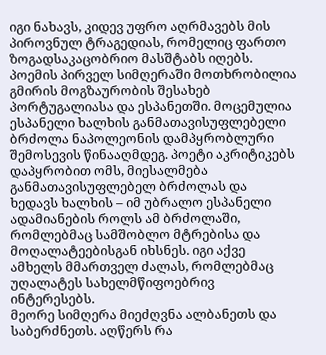იგი ნახავს, კიდევ უფრო აღრმავებს მის პიროვნულ ტრაგედიას, რომელიც ფართო ზოგადსაკაცობრიო მასშტაბს იღებს.
პოემის პირველ სიმღერაში მოთხრობილია გმირის მოგზაურობის შესახებ პორტუგალიასა და ესპანეთში. მოცემულია ესპანელი ხალხის განმათავისუფლებელი ბრძოლა ნაპოლეონის დამპყრობლური შემოსევის წინააღმდეგ. პოეტი აკრიტიკებს დაპყრობით ომს, მიესალმება განმათავისუფლებელ ბრძოლას და ხედავს ხალხის – იმ უბრალო ესპანელი ადამიანების როლს ამ ბრძოლაში, რომლებმაც სამშობლო მტრებისა და მოღალატეებისგან იხსნეს. იგი აქვე ამხელს მმართველ ძალას, რომლებმაც უღალატეს სახელმწიფოებრივ ინტერესებს.
მეორე სიმღერა მიეძღვნა ალბანეთს და საბერძნეთს. აღწერს რა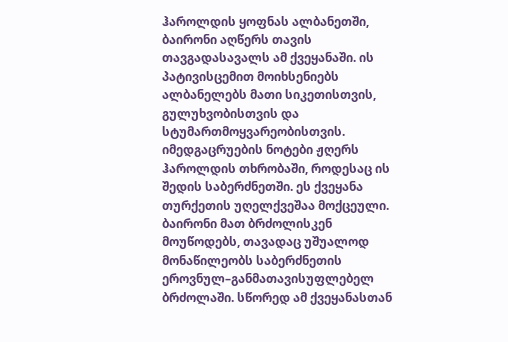ჰაროლდის ყოფნას ალბანეთში, ბაირონი აღწერს თავის თავგადასავალს ამ ქვეყანაში. ის პატივისცემით მოიხსენიებს ალბანელებს მათი სიკეთისთვის, გულუხვობისთვის და სტუმართმოყვარეობისთვის.
იმედგაცრუების ნოტები ჟღერს ჰაროლდის თხრობაში, როდესაც ის შედის საბერძნეთში. ეს ქვეყანა თურქეთის უღელქვეშაა მოქცეული. ბაირონი მათ ბრძოლისკენ მოუწოდებს, თავადაც უშუალოდ მონაწილეობს საბერძნეთის ეროვნულ–განმათავისუფლებელ ბრძოლაში. სწორედ ამ ქვეყანასთან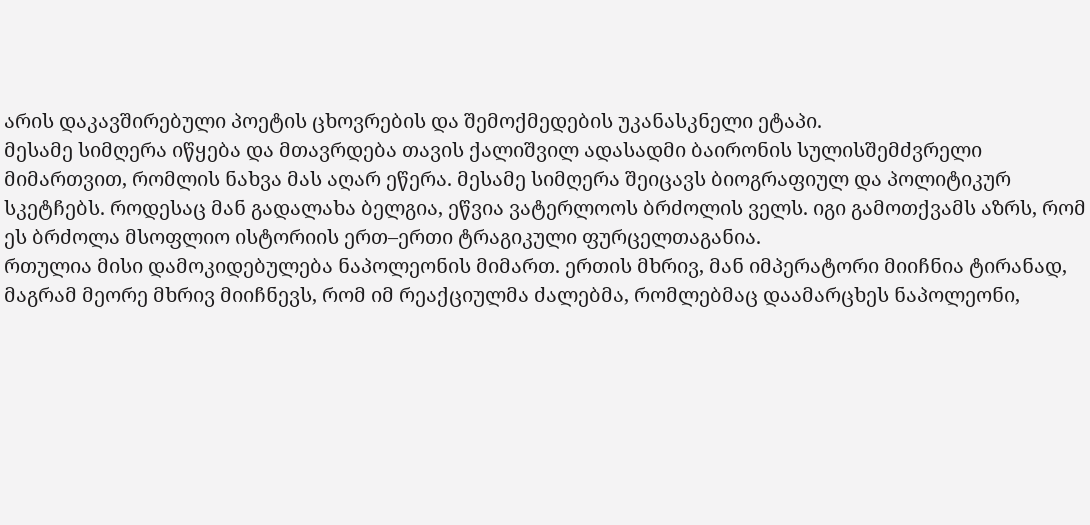არის დაკავშირებული პოეტის ცხოვრების და შემოქმედების უკანასკნელი ეტაპი.
მესამე სიმღერა იწყება და მთავრდება თავის ქალიშვილ ადასადმი ბაირონის სულისშემძვრელი მიმართვით, რომლის ნახვა მას აღარ ეწერა. მესამე სიმღერა შეიცავს ბიოგრაფიულ და პოლიტიკურ სკეტჩებს. როდესაც მან გადალახა ბელგია, ეწვია ვატერლოოს ბრძოლის ველს. იგი გამოთქვამს აზრს, რომ ეს ბრძოლა მსოფლიო ისტორიის ერთ–ერთი ტრაგიკული ფურცელთაგანია.
რთულია მისი დამოკიდებულება ნაპოლეონის მიმართ. ერთის მხრივ, მან იმპერატორი მიიჩნია ტირანად, მაგრამ მეორე მხრივ მიიჩნევს, რომ იმ რეაქციულმა ძალებმა, რომლებმაც დაამარცხეს ნაპოლეონი,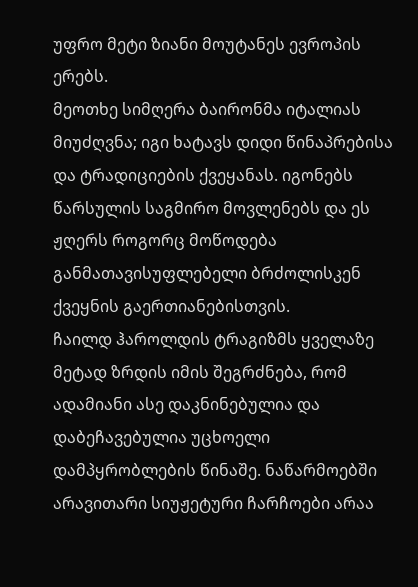უფრო მეტი ზიანი მოუტანეს ევროპის ერებს.
მეოთხე სიმღერა ბაირონმა იტალიას მიუძღვნა; იგი ხატავს დიდი წინაპრებისა და ტრადიციების ქვეყანას. იგონებს წარსულის საგმირო მოვლენებს და ეს ჟღერს როგორც მოწოდება განმათავისუფლებელი ბრძოლისკენ ქვეყნის გაერთიანებისთვის.
ჩაილდ ჰაროლდის ტრაგიზმს ყველაზე მეტად ზრდის იმის შეგრძნება, რომ ადამიანი ასე დაკნინებულია და დაბეჩავებულია უცხოელი დამპყრობლების წინაშე. ნაწარმოებში არავითარი სიუჟეტური ჩარჩოები არაა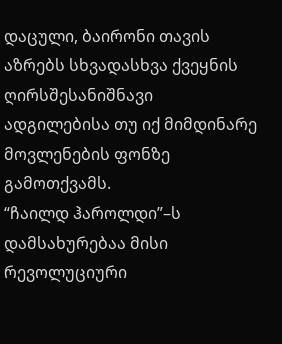დაცული, ბაირონი თავის აზრებს სხვადასხვა ქვეყნის ღირსშესანიშნავი ადგილებისა თუ იქ მიმდინარე მოვლენების ფონზე გამოთქვამს.
“ჩაილდ ჰაროლდი”–ს დამსახურებაა მისი რევოლუციური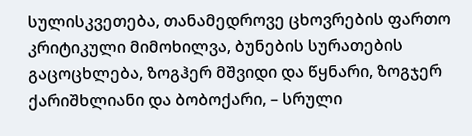სულისკვეთება, თანამედროვე ცხოვრების ფართო კრიტიკული მიმოხილვა, ბუნების სურათების გაცოცხლება, ზოგჰერ მშვიდი და წყნარი, ზოგჯერ ქარიშხლიანი და ბობოქარი, – სრული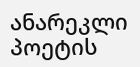ანარეკლი პოეტის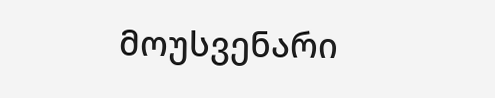მოუსვენარი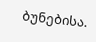ბუნებისა.